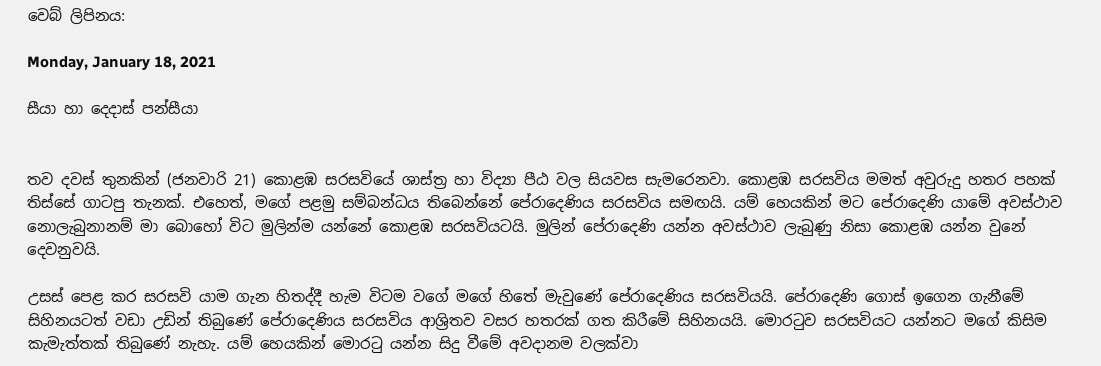වෙබ් ලිපිනය:

Monday, January 18, 2021

සීයා හා දෙදාස් පන්සීයා


තව දවස් තුනකින් (ජනවාරි 21) කොළඹ සරසවියේ ශාස්ත්‍ර හා විද්‍යා පීඨ වල සියවස සැමරෙනවා. කොළඹ සරසවිය මමත් අවුරුදු හතර පහක් තිස්සේ ගාටපු තැනක්. එහෙත්, මගේ පළමු සම්බන්ධය තිබෙන්නේ පේරාදෙණිය සරසවිය සමඟයි. යම් හෙයකින් මට පේරාදෙණි යාමේ අවස්ථාව නොලැබුනානම් මා බොහෝ විට මුලින්ම යන්නේ කොළඹ සරසවියටයි. මුලින් පේරාදෙණි යන්න අවස්ථාව ලැබුණු නිසා කොළඹ යන්න වුනේ දෙවනුවයි.

උසස් පෙළ කර සරසවි යාම ගැන හිතද්දී හැම විටම වගේ මගේ හිතේ මැවුණේ පේරාදෙණිය සරසවියයි. පේරාදෙණි ගොස් ඉගෙන ගැනීමේ සිහිනයටත් වඩා උඩින් තිබුණේ පේරාදෙණිය සරසවිය ආශ්‍රිතව වසර හතරක් ගත කිරීමේ සිහිනයයි. මොරටුව සරසවියට යන්නට මගේ කිසිම කැමැත්තක් තිබුණේ නැහැ. යම් හෙයකින් මොරටු යන්න සිදු වීමේ අවදානම වලක්වා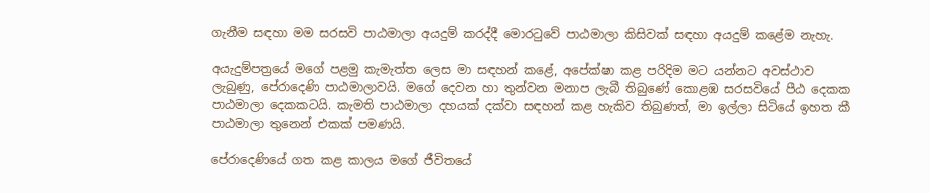ගැනීම සඳහා මම සරසවි පාඨමාලා අයදුම් කරද්දී මොරටුවේ පාඨමාලා කිසිවක් සඳහා අයදුම් කළේම නැහැ.

අයැදුම්පත්‍රයේ මගේ පළමු කැමැත්ත ලෙස මා සඳහන් කළේ, අපේක්ෂා කළ පරිදිම මට යන්නට අවස්ථාව ලැබුණු, පේරාදෙණි පාඨමාලාවයි. මගේ දෙවන හා තුන්වන මනාප ලැබී තිබුණේ කොළඹ සරසවියේ පීඨ දෙකක පාඨමාලා දෙකකටයි. කැමති පාඨමාලා දහයක් දක්වා සඳහන් කළ හැකිව තිබුණත්, මා ඉල්ලා සිටියේ ඉහත කී පාඨමාලා තුනෙන් එකක් පමණයි.

පේරාදෙණියේ ගත කළ කාලය මගේ ජීවිතයේ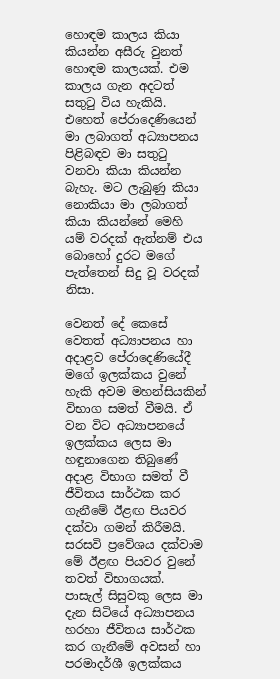හොඳම කාලය කියා කියන්න අසීරු වුනත් හොඳම කාලයක්. එම කාලය ගැන අදටත් සතුටු විය හැකියි. එහෙත් පේරාදෙණියෙන් මා ලබාගත් අධ්‍යාපනය පිළිබඳව මා සතුටු වනවා කියා කියන්න බැහැ. මට ලැබුණු කියා නොකියා මා ලබාගත් කියා කියන්නේ මෙහි යම් වරදක් ඇත්නම් එය බොහෝ දුරට මගේ පැත්තෙන් සිදු වූ වරදක් නිසා.

වෙනත් දේ කෙසේ වෙතත් අධ්‍යාපනය හා අදාළව පේරාදෙණියේදී මගේ ඉලක්කය වුනේ හැකි අවම මහන්සියකින් විභාග සමත් වීමයි. ඒ වන විට අධ්‍යාපනයේ ඉලක්කය ලෙස මා හඳුනාගෙන තිබුණේ අදාළ විභාග සමත් වී ජීවිතය සාර්ථක කර ගැනීමේ ඊළඟ පියවර දක්වා ගමන් කිරීමයි. සරසවි ප්‍රවේශය දක්වාම මේ ඊළඟ පියවර වුනේ තවත් විභාගයක්. පාසැල් සිසුවකු ලෙස මා දැන සිටියේ අධ්‍යාපනය හරහා ජීවිතය සාර්ථක කර ගැනීමේ අවසන් හා පරමාදර්ශී ඉලක්කය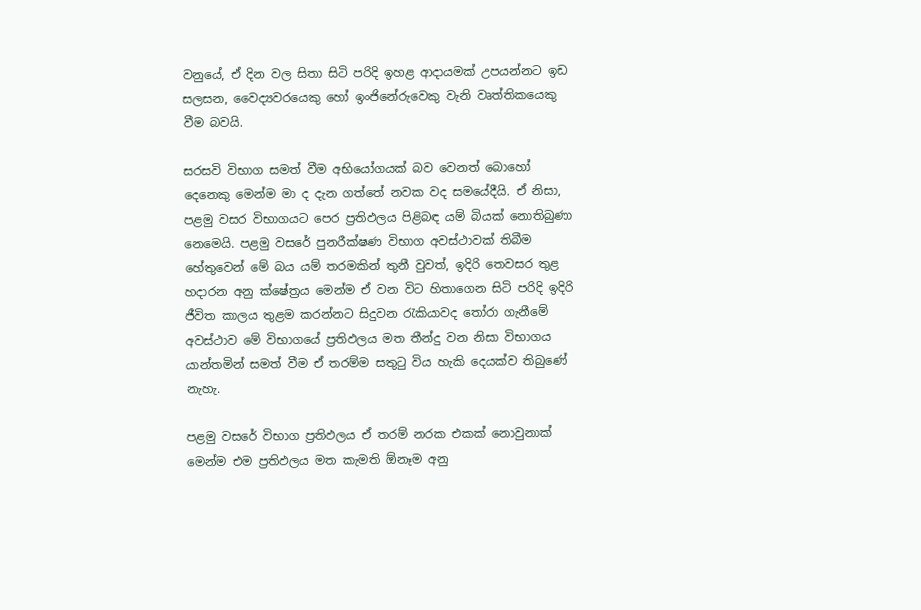වනුයේ, ඒ දින වල සිතා සිටි පරිදි ඉහළ ආදායමක් උපයන්නට ඉඩ සලසන, වෛද්‍යවරයෙකු හෝ ඉංජිනේරුවෙකු වැනි වෘත්තිකයෙකු වීම බවයි.

සරසවි විභාග සමත් වීම අභියෝගයක් බව වෙනත් බොහෝ දෙනෙකු මෙන්ම මා ද දැන ගත්තේ නවක වද සමයේදීයි. ඒ නිසා, පළමු වසර විභාගයට පෙර ප්‍රතිඵලය පිළිබඳ යම් බියක් නොතිබුණා නෙමෙයි. පළමු වසරේ පුනරීක්ෂණ විභාග අවස්ථාවක් තිබීම හේතුවෙන් මේ බය යම් තරමකින් තුනී වුවත්, ඉදිරි තෙවසර තුළ හදාරන අනු ක්ෂේත්‍රය මෙන්ම ඒ වන විට හිතාගෙන සිටි පරිදි ඉදිරි ජීවිත කාලය තුළම කරන්නට සිදුවන රැකියාවද තෝරා ගැනීමේ අවස්ථාව මේ විභාගයේ ප්‍රතිඵලය මත තීන්දු වන නිසා විභාගය යාන්තමින් සමත් වීම ඒ තරම්ම සතුටු විය හැකි දෙයක්ව තිබුණේ නැහැ.

පළමු වසරේ විභාග ප්‍රතිඵලය ඒ තරම් නරක එකක් නොවුනාක් මෙන්ම එම ප්‍රතිඵලය මත කැමති ඕනෑම අනු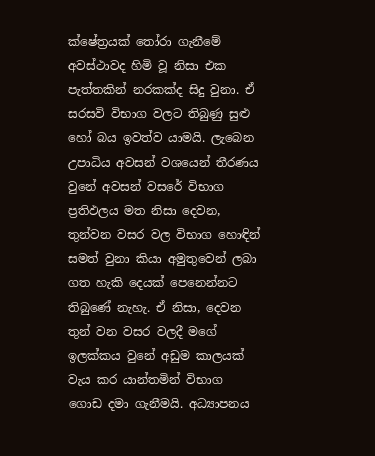ක්ෂේත්‍රයක් තෝරා ගැනීමේ අවස්ථාවද හිමි වූ නිසා එක පැත්තකින් නරකක්ද සිදු වුනා. ඒ සරසවි විභාග වලට තිබුණු සුළු හෝ බය ඉවත්ව යාමයි. ලැබෙන උපාධිය අවසන් වශයෙන් තීරණය වුනේ අවසන් වසරේ විභාග ප්‍රතිඵලය මත නිසා දෙවන, තුන්වන වසර වල විභාග හොඳින් සමත් වුනා කියා අමුතුවෙන් ලබා ගත හැකි දෙයක් පෙනෙන්නට තිබුණේ නැහැ. ඒ නිසා, දෙවන තුන් වන වසර වලදී මගේ ඉලක්කය වුනේ අඩුම කාලයක් වැය කර යාන්තමින් විභාග ගොඩ දමා ගැනීමයි. අධ්‍යාපනය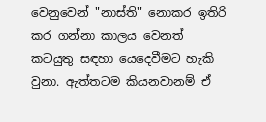වෙනුවෙන් "නාස්ති" නොකර ඉතිරි කර ගන්නා කාලය වෙනත් කටයුතු සඳහා යෙදෙවීමට හැකි වුනා. ඇත්තටම කියනවානම් ඒ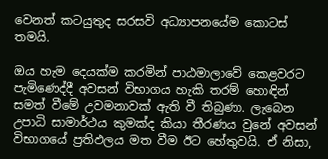වෙනත් කටයුතුද සරසවි අධ්‍යාපනයේම කොටස් තමයි.

ඔය හැම දෙයක්ම කරමින් පාඨමාලාවේ කෙළවරට පැමිණෙද්දී අවසන් විභාගය හැකි තරම් හොඳින් සමත් වීමේ උවමනාවක් ඇති වී තිබුණා. ලැබෙන උපාධි සාමාර්ථය කුමක්ද කියා තීරණය වුනේ අවසන් විභාගයේ ප්‍රතිඵලය මත වීම ඊට හේතුවයි. ඒ නිසා,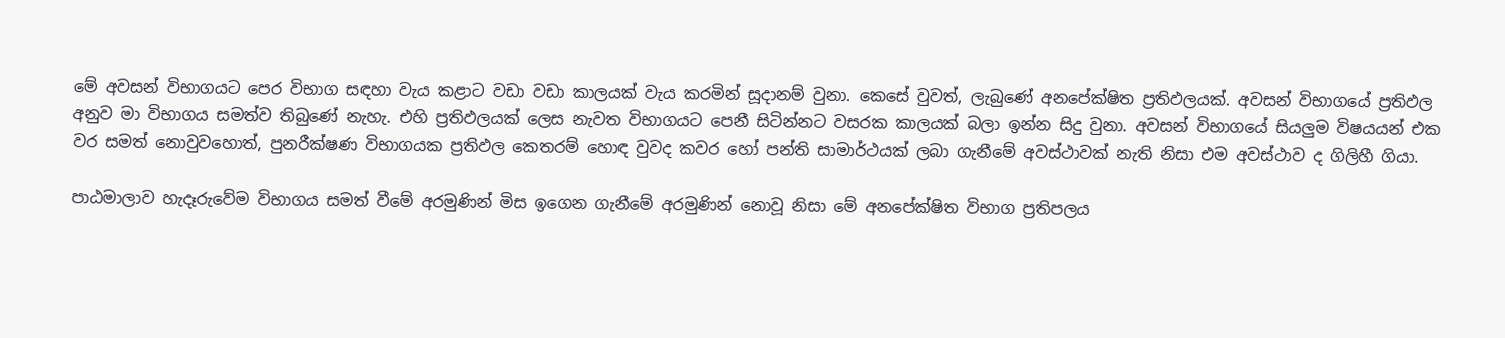මේ අවසන් විභාගයට පෙර විභාග සඳහා වැය කළාට වඩා වඩා කාලයක් වැය කරමින් සූදානම් වුනා. කෙසේ වුවත්, ලැබුණේ අනපේක්ෂිත ප්‍රතිඵලයක්. අවසන් විභාගයේ ප්‍රතිඵල අනුව මා විභාගය සමත්ව තිබුණේ නැහැ. එහි ප්‍රතිඵලයක් ලෙස නැවත විභාගයට පෙනී සිටින්නට වසරක කාලයක් බලා ඉන්න සිදු වුනා. අවසන් විභාගයේ සියලුම විෂයයන් එක වර සමත් නොවුවහොත්, පුනරීක්ෂණ විභාගයක ප්‍රතිඵල කෙතරම් හොඳ වුවද කවර හෝ පන්ති සාමාර්ථයක් ලබා ගැනීමේ අවස්ථාවක් නැති නිසා එම අවස්ථාව ද ගිලිහී ගියා.

පාඨමාලාව හැදෑරුවේම විභාගය සමත් වීමේ අරමුණින් මිස ඉගෙන ගැනීමේ අරමුණින් නොවූ නිසා මේ අනපේක්ෂිත විභාග ප්‍රතිපලය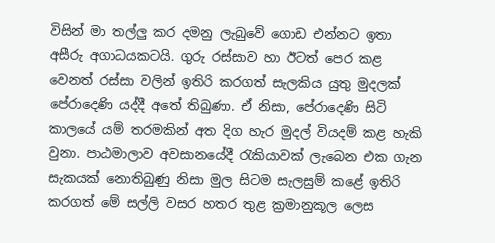විසින් මා තල්ලු කර දමනු ලැබුවේ ගොඩ එන්නට ඉතා අසීරු අගාධයකටයි. ගුරු රස්සාව හා ඊටත් පෙර කළ වෙනත් රස්සා වලින් ඉතිරි කරගත් සැලකිය යුතු මුදලක් පේරාදෙණි යද්දී අතේ තිබුණා. ඒ නිසා, පේරාදෙණි සිටි කාලයේ යම් තරමකින් අත දිග හැර මුදල් වියදම් කළ හැකි වුනා. පාඨමාලාව අවසානයේදී රැකියාවක් ලැබෙන එක ගැන සැකයක් නොතිබුණු නිසා මුල සිටම සැලසුම් කළේ ඉතිරි කරගත් මේ සල්ලි වසර හතර තුළ ක්‍රමානුකූල ලෙස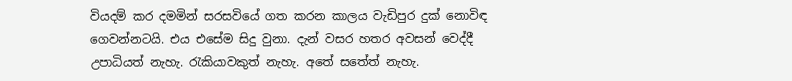වියදම් කර දමමින් සරසවියේ ගත කරන කාලය වැඩිපුර දුක් නොවිඳ ගෙවන්නටයි. එය එසේම සිදු වුනා. දැන් වසර හතර අවසන් වෙද්දී උපාධියත් නැහැ. රැකියාවකුත් නැහැ. අතේ සතේත් නැහැ.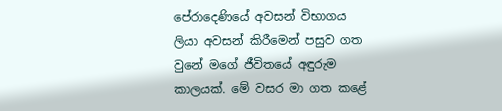පේරාදෙණියේ අවසන් විභාගය ලියා අවසන් කිරීමෙන් පසුව ගත වුනේ මගේ ජීවිතයේ අඳුරුම කාලයක්. මේ වසර මා ගත කළේ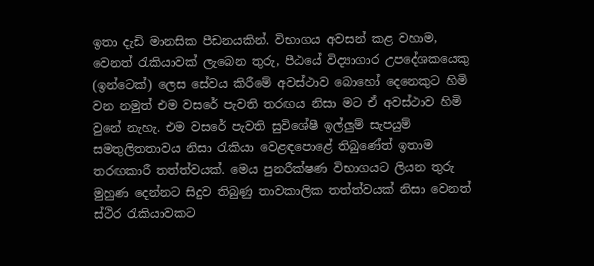ඉතා දැඩි මානසික පීඩනයකින්. විභාගය අවසන් කළ වහාම, වෙනත් රැකියාවක් ලැබෙන තුරු, පීඨයේ විද්‍යාගාර උපදේශකයෙකු (ඉන්ටෙක්) ලෙස සේවය කිරීමේ අවස්ථාව බොහෝ දෙනෙකුට හිමි වන නමුත් එම වසරේ පැවති තරඟය නිසා මට ඒ අවස්ථාව හිමි වුනේ නැහැ. එම වසරේ පැවති සුවිශේෂී ඉල්ලුම් සැපයුම් සමතුලිතතාවය නිසා රැකියා වෙළඳපොළේ තිබුණේත් ඉතාම තරඟකාරී තත්ත්වයක්. මෙය පුනරීක්ෂණ විභාගයට ලියන තුරු මුහුණ දෙන්නට සිදුව තිබුණු තාවකාලික තත්ත්වයක් නිසා වෙනත් ස්ථිර රැකියාවකට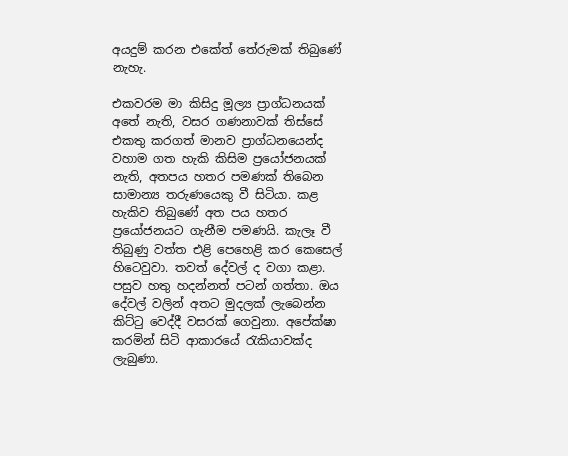අයදුම් කරන එකේත් තේරුමක් තිබුණේ නැහැ.

එකවරම මා කිසිදු මූල්‍ය ප්‍රාග්ධනයක් අතේ නැති, වසර ගණනාවක් තිස්සේ එකතු කරගත් මානව ප්‍රාග්ධනයෙන්ද වහාම ගත හැකි කිසිම ප්‍රයෝජනයක් නැති, අතපය හතර පමණක් තිබෙන සාමාන්‍ය තරුණයෙකු වී සිටියා. කළ හැකිව තිබුණේ අත පය හතර ප්‍රයෝජනයට ගැනීම පමණයි. කැලෑ වී තිබුණු වත්ත එළි පෙහෙළි කර කෙසෙල් හිටෙවුවා. තවත් දේවල් ද වගා කළා. පසුව හතු හදන්නත් පටන් ගත්තා. ඔය දේවල් වලින් අතට මුදලක් ලැබෙන්න කිට්ටු වෙද්දී වසරක් ගෙවුනා. අපේක්ෂා කරමින් සිටි ආකාරයේ රැකියාවක්ද ලැබුණා.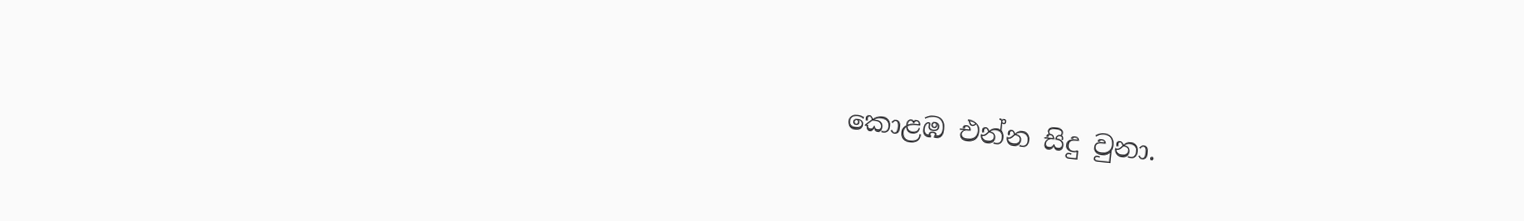කොළඹ එන්න සිදු වුනා.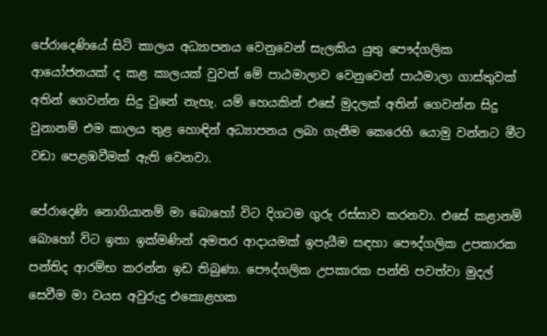පේරාදෙණියේ සිටි කාලය අධ්‍යාපනය වෙනුවෙන් සැලකිය යුතු පෞද්ගලික ආයෝජනයක් ද කළ කාලයක් වුවත් මේ පාඨමාලාව වෙනුවෙන් පාඨමාලා ගාස්තුවක් අතින් ගෙවන්න සිදු වුනේ නැහැ. යම් හෙයකින් එසේ මුදලක් අතින් ගෙවන්න සිදු වුනානම් එම කාලය තුළ හොඳින් අධ්‍යාපනය ලබා ගැනීම කෙරෙහි යොමු වන්නට මීට වඩා පෙළඹවීමක් ඇති වෙනවා.

පේරාදෙණි නොගියානම් මා බොහෝ විට දිගටම ගුරු රස්සාව කරනවා. එසේ කළානම් බොහෝ විට ඉතා ඉක්මණින් අමතර ආදායමක් ඉපැයීම සඳහා පෞද්ගලික උපකාරක පන්තිද ආරම්භ කරන්න ඉඩ තිබුණා. පෞද්ගලික උපකාරක පන්ති පවත්වා මුදල් සෙවීම මා වයස අවුරුදු එකොළහක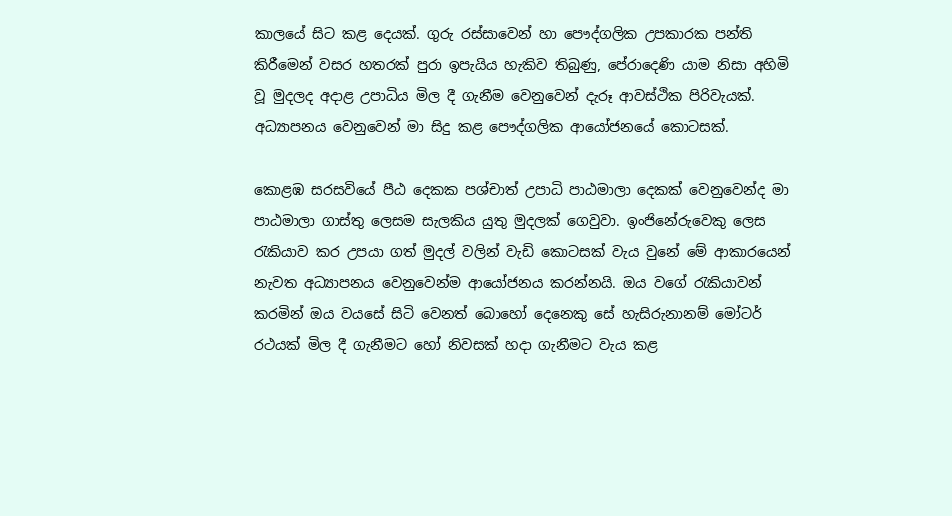කාලයේ සිට කළ දෙයක්. ගුරු රස්සාවෙන් හා පෞද්ගලික උපකාරක පන්ති කිරීමෙන් වසර හතරක් පුරා ඉපැයිය හැකිව තිබුණු, පේරාදෙණි යාම නිසා අහිමි වූ මුදලද අදාළ උපාධිය මිල දී ගැනීම වෙනුවෙන් දැරූ ආවස්ථික පිරිවැයක්. අධ්‍යාපනය වෙනුවෙන් මා සිදු කළ පෞද්ගලික ආයෝජනයේ කොටසක්.

කොළඹ සරසවියේ පීඨ දෙකක පශ්චාත් උපාධි පාඨමාලා දෙකක් වෙනුවෙන්ද මා පාඨමාලා ගාස්තු ලෙසම සැලකිය යුතු මුදලක් ගෙවුවා. ඉංජිනේරුවෙකු ලෙස රැකියාව කර උපයා ගත් මුදල් වලින් වැඩි කොටසක් වැය වුනේ මේ ආකාරයෙන් නැවත අධ්‍යාපනය වෙනුවෙන්ම ආයෝජනය කරන්නයි. ඔය වගේ රැකියාවන් කරමින් ඔය වයසේ සිටි වෙනත් බොහෝ දෙනෙකු සේ හැසිරුනානම් මෝටර් රථයක් මිල දී ගැනීමට හෝ නිවසක් හදා ගැනීමට වැය කළ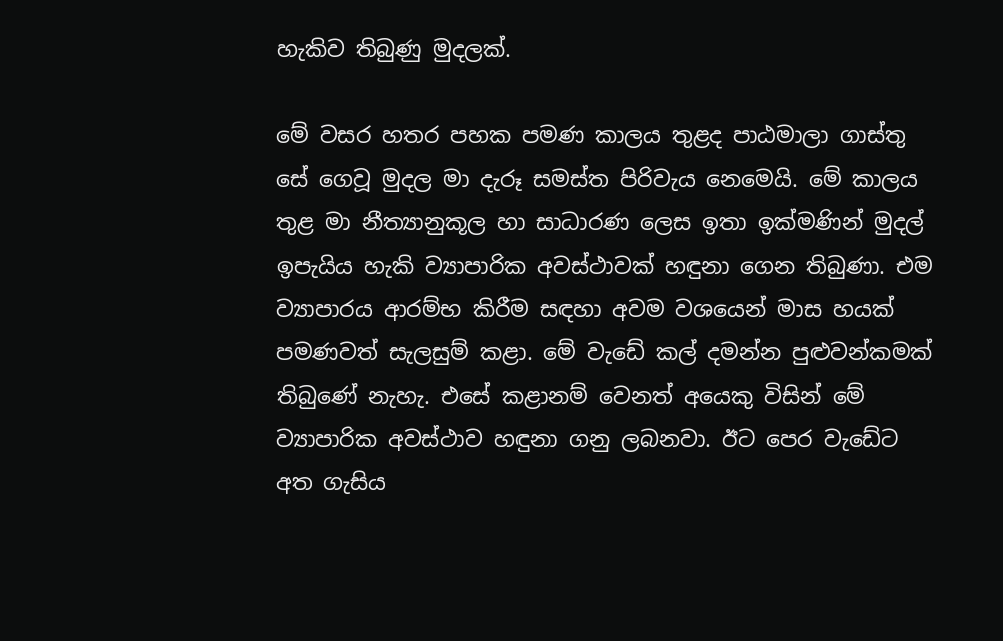හැකිව තිබුණු මුදලක්.

මේ වසර හතර පහක පමණ කාලය තුළද පාඨමාලා ගාස්තු සේ ගෙවූ මුදල මා දැරූ සමස්ත පිරිවැය නෙමෙයි. මේ කාලය තුළ මා නීත්‍යානුකූල හා සාධාරණ ලෙස ඉතා ඉක්මණින් මුදල් ඉපැයිය හැකි ව්‍යාපාරික අවස්ථාවක් හඳුනා ගෙන තිබුණා. එම ව්‍යාපාරය ආරම්භ කිරීම සඳහා අවම වශයෙන් මාස හයක් පමණවත් සැලසුම් කළා. මේ වැඩේ කල් දමන්න පුළුවන්කමක් තිබුණේ නැහැ. එසේ කළානම් වෙනත් අයෙකු විසින් මේ ව්‍යාපාරික අවස්ථාව හඳුනා ගනු ලබනවා. ඊට පෙර වැඩේට අත ගැසිය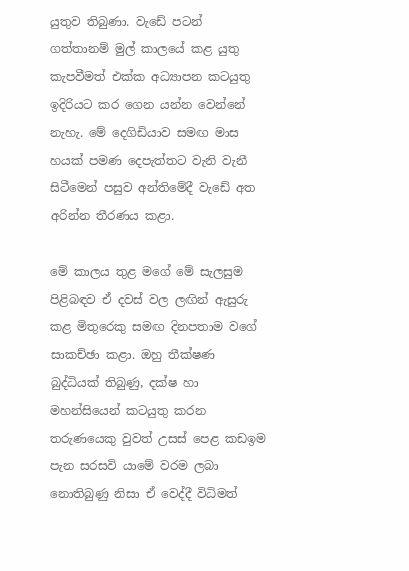යුතුව තිබුණා. වැඩේ පටන් ගත්තානම් මුල් කාලයේ කළ යුතු කැපවීමත් එක්ක අධ්‍යාපන කටයුතු ඉදිරියට කර ගෙන යන්න වෙන්නේ නැහැ. මේ දෙගිඩියාව සමඟ මාස හයක් පමණ දෙපැත්තට වැනි වැනී සිටීමෙන් පසුව අන්තිමේදී වැඩේ අත අරින්න තීරණය කළා.

මේ කාලය තුළ මගේ මේ සැලසුම පිළිබඳව ඒ දවස් වල ලඟින් ඇසුරු කළ මිතුරෙකු සමඟ දිනපතාම වගේ සාකච්ඡා කළා. ඔහු තීක්ෂණ බුද්ධියක් තිබුණු, දක්ෂ හා මහන්සියෙන් කටයුතු කරන තරුණයෙකු වුවත් උසස් පෙළ කඩඉම පැන සරසවි යාමේ වරම ලබා නොතිබුණු නිසා ඒ වෙද්දී විධිමත්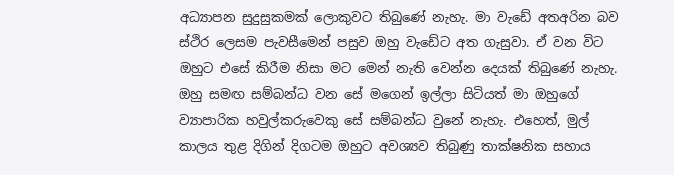අධ්‍යාපන සුදුසුකමක් ලොකුවට තිබුණේ නැහැ. මා වැඩේ අතඅරින බව ස්ථිර ලෙසම පැවසීමෙන් පසුව ඔහු වැඩේට අත ගැසුවා. ඒ වන විට ඔහුට එසේ කිරීම නිසා මට මෙන් නැති වෙන්න දෙයක් තිබුණේ නැහැ. ඔහු සමඟ සම්බන්ධ වන සේ මගෙන් ඉල්ලා සිටියත් මා ඔහුගේ ව්‍යාපාරික හවුල්කරුවෙකු සේ සම්බන්ධ වුනේ නැහැ. එහෙත්, මුල් කාලය තුළ දිගින් දිගටම ඔහුට අවශ්‍යව තිබුණු තාක්ෂනික සහාය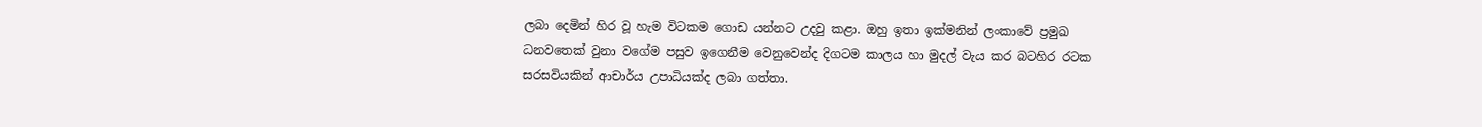ලබා දෙමින් හිර වූ හැම විටකම ගොඩ යන්නට උදවු කළා. ඔහු ඉතා ඉක්මනින් ලංකාවේ ප්‍රමුඛ ධනවතෙක් වුනා වගේම පසුව ඉගෙනීම වෙනුවෙන්ද දිගටම කාලය හා මුදල් වැය කර බටහිර රටක සරසවියකින් ආචාර්ය උපාධියක්ද ලබා ගත්තා.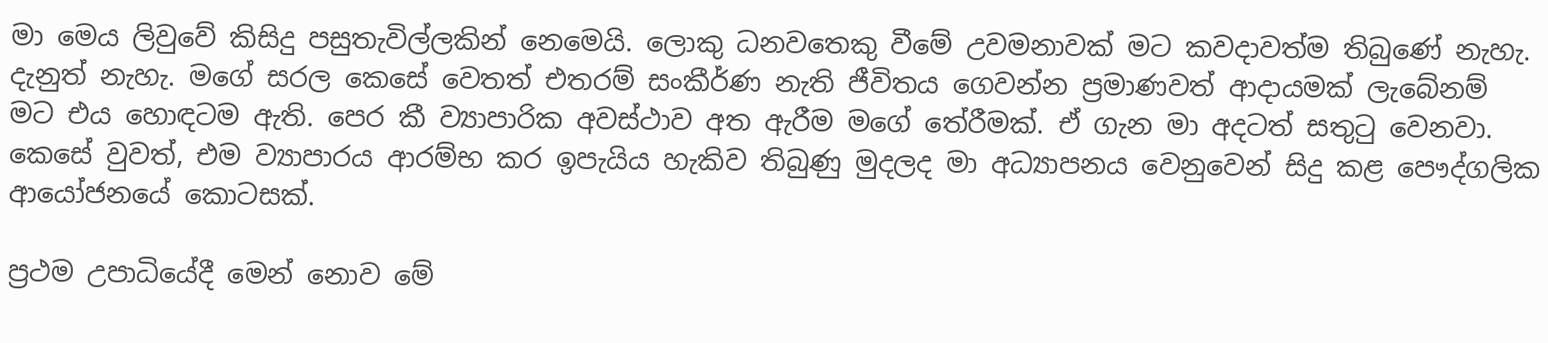මා මෙය ලිවුවේ කිසිදු පසුතැවිල්ලකින් නෙමෙයි. ලොකු ධනවතෙකු වීමේ උවමනාවක් මට කවදාවත්ම තිබුණේ නැහැ. දැනුත් නැහැ. මගේ සරල කෙසේ වෙතත් එතරම් සංකීර්ණ නැති ජීවිතය ගෙවන්න ප්‍රමාණවත් ආදායමක් ලැබේනම් මට එය හොඳටම ඇති. පෙර කී ව්‍යාපාරික අවස්ථාව අත ඇරීම මගේ තේරීමක්. ඒ ගැන මා අදටත් සතුටු වෙනවා. කෙසේ වුවත්, එම ව්‍යාපාරය ආරම්භ කර ඉපැයිය හැකිව තිබුණු මුදලද මා අධ්‍යාපනය වෙනුවෙන් සිදු කළ පෞද්ගලික ආයෝජනයේ කොටසක්.

ප්‍රථම උපාධියේදී මෙන් නොව මේ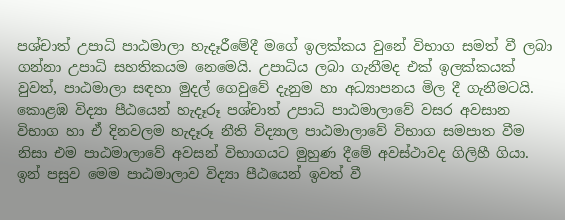පශ්චාත් උපාධි පාඨමාලා හැදෑරීමේදී මගේ ඉලක්කය වුනේ විභාග සමත් වී ලබා ගන්නා උපාධි සහතිකයම නෙමෙයි. උපාධිය ලබා ගැනීමද එක් ඉලක්කයක් වුවත්, පාඨමාලා සඳහා මුදල් ගෙවුවේ දැනුම හා අධ්‍යාපනය මිල දී ගැනීමටයි. කොළඹ විද්‍යා පීඨයෙන් හැදෑරූ පශ්චාත් උපාධි පාඨමාලාවේ වසර අවසාන විභාග හා ඒ දිනවලම හැදෑරූ නීති විද්‍යාල පාඨමාලාවේ විභාග සමපාත වීම නිසා එම පාඨමාලාවේ අවසන් විභාගයට මුහුණ දීමේ අවස්ථාවද ගිලිහී ගියා. ඉන් පසුව මෙම පාඨමාලාව විද්‍යා පීඨයෙන් ඉවත් වී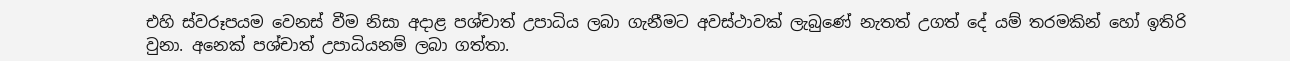එහි ස්වරූපයම වෙනස් වීම නිසා අදාළ පශ්චාත් උපාධිය ලබා ගැනීමට අවස්ථාවක් ලැබුණේ නැතත් උගත් දේ යම් තරමකින් හෝ ඉතිරි වුනා. අනෙක් පශ්චාත් උපාධියනම් ලබා ගත්තා.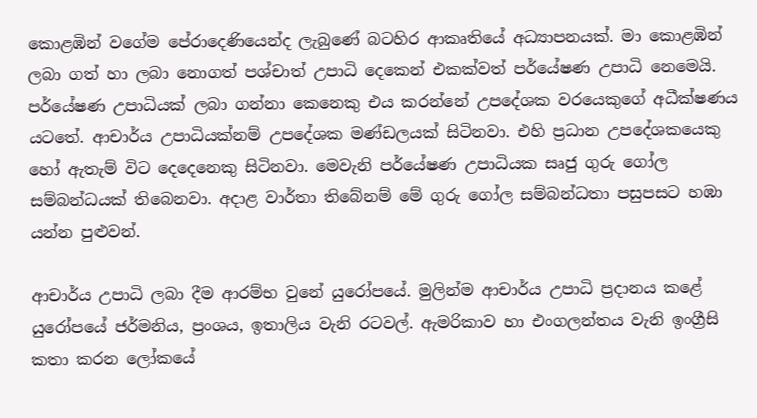කොළඹින් වගේම පේරාදෙණියෙන්ද ලැබුණේ බටහිර ආකෘතියේ අධ්‍යාපනයක්. මා කොළඹින් ලබා ගත් හා ලබා නොගත් පශ්චාත් උපාධි දෙකෙන් එකක්වත් පර්යේෂණ උපාධි නෙමෙයි. පර්යේෂණ උපාධියක් ලබා ගන්නා කෙනෙකු එය කරන්නේ උපදේශක වරයෙකුගේ අධීක්ෂණය යටතේ. ආචාර්ය උපාධියක්නම් උපදේශක මණ්ඩලයක් සිටිනවා. එහි ප්‍රධාන උපදේශකයෙකු හෝ ඇතැම් විට දෙදෙනෙකු සිටිනවා. මෙවැනි පර්යේෂණ උපාධියක සෘජු ගුරු ගෝල සම්බන්ධයක් තිබෙනවා. අදාළ වාර්තා තිබේනම් මේ ගුරු ගෝල සම්බන්ධතා පසුපසට හඹා යන්න පුළුවන්.

ආචාර්ය උපාධි ලබා දීම ආරම්භ වුනේ යුරෝපයේ. මුලින්ම ආචාර්ය උපාධි ප්‍රදානය කළේ යුරෝපයේ ජර්මනිය, ප්‍රංශය, ඉතාලිය වැනි රටවල්. ඇමරිකාව හා එංගලන්තය වැනි ඉංග්‍රීසි කතා කරන ලෝකයේ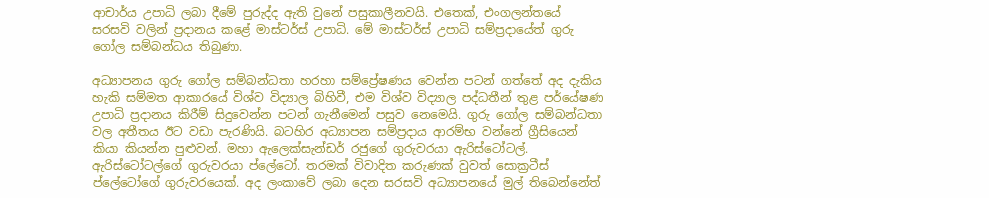ආචාර්ය උපාධි ලබා දීමේ පුරුද්ද ඇති වුනේ පසුකාලීනවයි. එතෙක්, එංගලන්තයේ සරසවි වලින් ප්‍රදානය කළේ මාස්ටර්ස් උපාධි. මේ මාස්ටර්ස් උපාධි සම්ප්‍රදායේත් ගුරු ගෝල සම්බන්ධය තිබුණා.

අධ්‍යාපනය ගුරු ගෝල සම්බන්ධතා හරහා සම්ප්‍රේෂණය වෙන්න පටන් ගත්තේ අද දැකිය හැකි සම්මත ආකාරයේ විශ්ව විද්‍යාල බිහිවී, එම විශ්ව විද්‍යාල පද්ධතීන් තුළ පර්යේෂණ උපාධි ප්‍රදානය කිරීම් සිදුවෙන්න පටන් ගැනීමෙන් පසුව නෙමෙයි. ගුරු ගෝල සම්බන්ධතා වල අතීතය ඊට වඩා පැරණියි. බටහිර අධ්‍යාපන සම්ප්‍රදාය ආරම්භ වන්නේ ග්‍රීසියෙන් කියා කියන්න පුළුවන්. මහා ඇලෙක්සැන්ඩර් රජුගේ ගුරුවරයා ඇරිස්ටෝටල්. ඇරිස්ටෝටල්ගේ ගුරුවරයා ප්ලේටෝ. තරමක් විවාදිත කරුණක් වුවත් සොක්‍රටීස් ප්ලේටෝගේ ගුරුවරයෙක්. අද ලංකාවේ ලබා දෙන සරසවි අධ්‍යාපනයේ මුල් තිබෙන්නේත්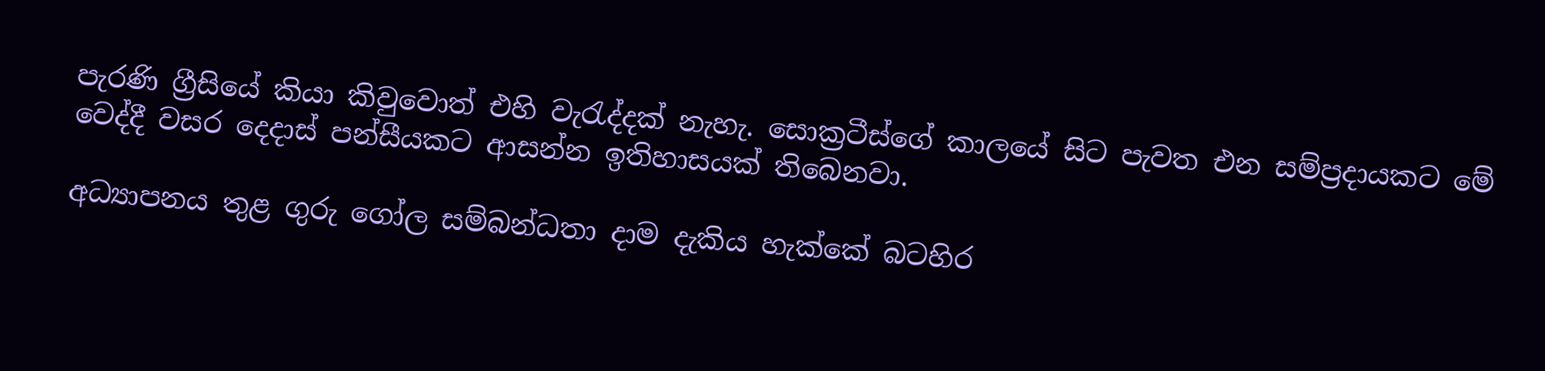පැරණි ග්‍රීසියේ කියා කිවුවොත් එහි වැරැද්දක් නැහැ. සොක්‍රටීස්ගේ කාලයේ සිට පැවත එන සම්ප්‍රදායකට මේ වෙද්දී වසර දෙදාස් පන්සීයකට ආසන්න ඉතිහාසයක් තිබෙනවා.

අධ්‍යාපනය තුළ ගුරු ගෝල සම්බන්ධතා දාම දැකිය හැක්කේ බටහිර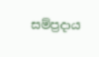සම්ප්‍රදාය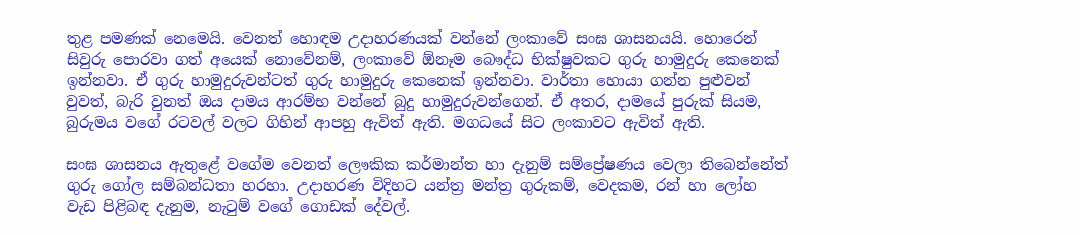තුළ පමණක් නෙමෙයි. වෙනත් හොඳම උදාහරණයක් වන්නේ ලංකාවේ සංඝ ශාසනයයි. හොරෙන් සිවුරු පොරවා ගත් අයෙක් නොවේනම්, ලංකාවේ ඕනෑම බෞද්ධ භික්ෂුවකට ගුරු හාමුදුරු කෙනෙක් ඉන්නවා. ඒ ගුරු හාමුදුරුවන්ටත් ගුරු හාමුදුරු කෙනෙක් ඉන්නවා. වාර්තා හොයා ගන්න පුළුවන් වුවත්, බැරි වුනත් ඔය දාමය ආරම්භ වන්නේ බුදු හාමුදුරුවන්ගෙන්. ඒ අතර, දාමයේ පුරුක් සියම, බුරුමය වගේ රටවල් වලට ගිහින් ආපහු ඇවිත් ඇති. මගධයේ සිට ලංකාවට ඇවිත් ඇති.

සංඝ ශාසනය ඇතුළේ වගේම වෙනත් ලෞකික කර්මාන්ත හා දැනුම් සම්ප්‍රේෂණය වෙලා තිබෙන්නේත් ගුරු ගෝල සම්බන්ධතා හරහා. උදාහරණ විදිහට යන්ත්‍ර මන්ත්‍ර ගුරුකම්, වෙදකම, රන් හා ලෝහ වැඩ පිළිබඳ දැනුම, නැටුම් වගේ ගොඩක් දේවල්.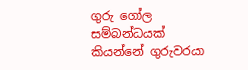ගුරු ගෝල සම්බන්ධයක් කියන්නේ ගුරුවරයා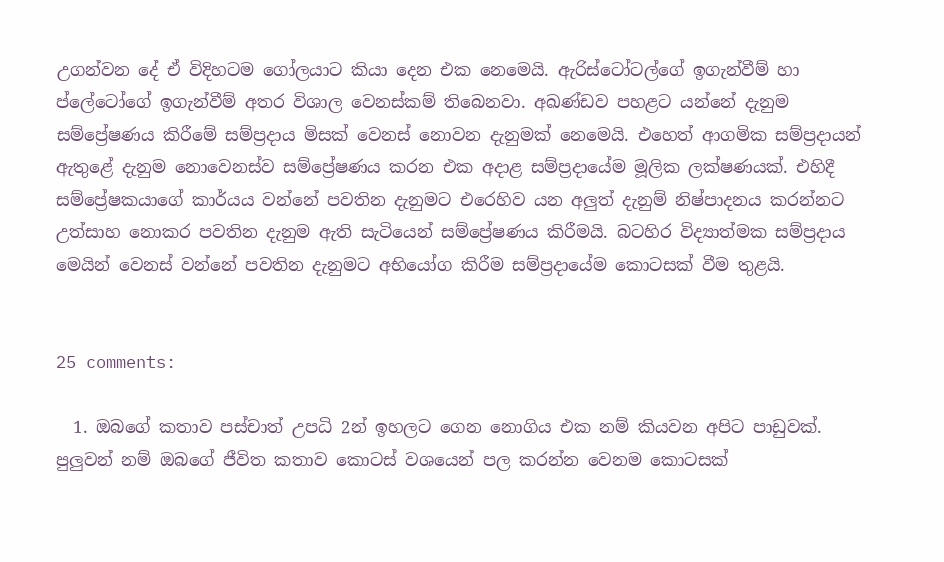උගන්වන දේ ඒ විදිහටම ගෝලයාට කියා දෙන එක නෙමෙයි. ඇරිස්ටෝටල්ගේ ඉගැන්වීම් හා ප්ලේටෝගේ ඉගැන්වීම් අතර විශාල වෙනස්කම් තිබෙනවා. අඛණ්ඩව පහළට යන්නේ දැනුම සම්ප්‍රේෂණය කිරීමේ සම්ප්‍රදාය මිසක් වෙනස් නොවන දැනුමක් නෙමෙයි. එහෙත් ආගමික සම්ප්‍රදායන් ඇතුළේ දැනුම නොවෙනස්ව සම්ප්‍රේෂණය කරන එක අදාළ සම්ප්‍රදායේම මූලික ලක්ෂණයක්. එහිදී සම්ප්‍රේෂකයාගේ කාර්යය වන්නේ පවතින දැනුමට එරෙහිව යන අලුත් දැනුම් නිෂ්පාදනය කරන්නට උත්සාහ නොකර පවතින දැනුම ඇති සැටියෙන් සම්ප්‍රේෂණය කිරීමයි. බටහිර විද්‍යාත්මක සම්ප්‍රදාය මෙයින් වෙනස් වන්නේ පවතින දැනුමට අභියෝග කිරීම සම්ප්‍රදායේම කොටසක් වීම තුළයි.


25 comments:

  1. ඔබගේ කතාව පස්චාත් උපධි 2න් ඉහලට ගෙන නොගිය එක නම් කියවන අපිට පාඩුවක්. පුලුවන් නම් ඔබගේ ජීවිත කතාව කොටස් වශයෙන් පල කරන්න වෙනම කොටසක්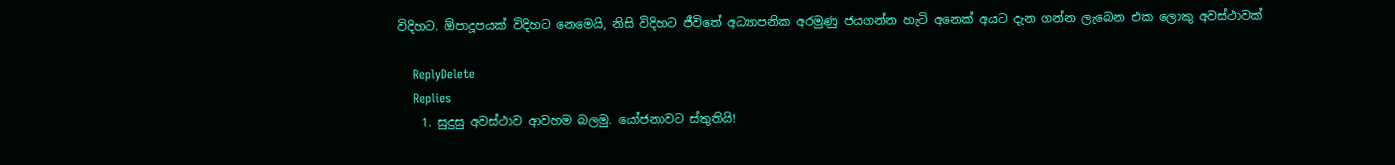විදිහට. ඕපාදූපයක් විදිහට නෙමෙයි, නිසි විදිහට ජීවිතේ අධ්‍යාපනික අරමුණු ජයගන්න හැටි අනෙක් අයට දැන ගන්න ලැබෙන එක ලොකු අවස්ථාවක්

    ReplyDelete
    Replies
    1. සුදුසු අවස්ථාව ආවහම බලමු. යෝජනාවට ස්තුතියි!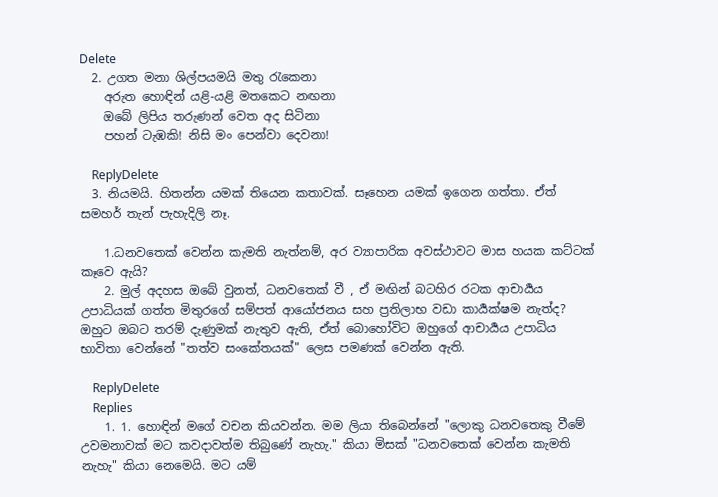Delete
  2. උගත මනා ශිල්පයමයි මතු රැකෙනා
    අරුත හොඳින් යළි-යළි මතකෙට නඟනා
    ඔබේ ලිපිය තරුණන් වෙත අද සිටිනා
    පහන් ටැඹකි! නිසි මං පෙන්වා දෙවනා!

    ReplyDelete
  3. නියමයි. හිතන්න යමක් තියෙන කතාවක්. සෑහෙන යමක් ඉගෙන ගත්තා. ඒත් සමහර් තැන් පැහැදිලි නෑ.

    1.ධනවතෙක් වෙන්න කැමති නැත්නම්, අර ව්‍යාපාරික අවස්ථාවට මාස හයක කට්ටක් කෑවෙ ඇයි?
    2. මුල් අදහස ඔබේ වුනත්, ධනවතෙක් වී , ඒ මඟින් බටහිර රටක ආචාර්‍යය උපාධියක් ගත්ත මිතුරගේ සම්පත් ආයෝජනය සහ ප්‍රතිලාභ වඩා කාර්‍යක්ෂම නැත්ද? ඔහුට ඔබට තරම් දැණුමක් නැතුව ඇති, ඒත් බොහෝවිට ඔහුගේ ආචාර්‍යය උපාධිය භාවිතා වෙන්නේ "තත්ව සංකේතයක්" ලෙස පමණක් වෙන්න ඇති.

    ReplyDelete
    Replies
    1. 1. හොඳින් මගේ වචන කියවන්න. මම ලියා තිබෙන්නේ "ලොකු ධනවතෙකු වීමේ උවමනාවක් මට කවදාවත්ම තිබුණේ නැහැ." කියා මිසක් "ධනවතෙක් වෙන්න කැමති නැහැ" කියා නෙමෙයි. මට යම්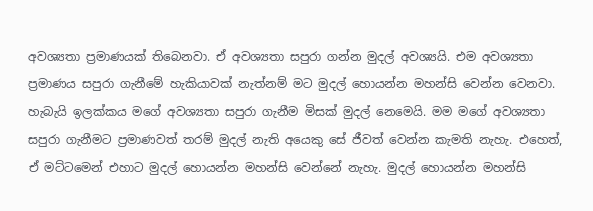අවශ්‍යතා ප්‍රමාණයක් තිබෙනවා. ඒ අවශ්‍යතා සපුරා ගන්න මුදල් අවශ්‍යයි. එම අවශ්‍යතා ප්‍රමාණය සපුරා ගැනීමේ හැකියාවක් නැත්නම් මට මුදල් හොයන්න මහන්සි වෙන්න වෙනවා. හැබැයි ඉලක්කය මගේ අවශ්‍යතා සපුරා ගැනීම මිසක් මුදල් නෙමෙයි. මම මගේ අවශ්‍යතා සපුරා ගැනීමට ප්‍රමාණවත් තරම් මුදල් නැති අයෙකු සේ ජීවත් වෙන්න කැමති නැහැ. එහෙත්, ඒ මට්ටමෙන් එහාට මුදල් හොයන්න මහන්සි වෙන්නේ නැහැ. මුදල් හොයන්න මහන්සි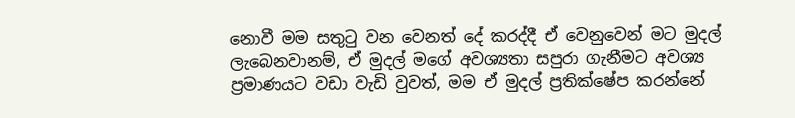නොවී මම සතුටු වන වෙනත් දේ කරද්දී ඒ වෙනුවෙන් මට මුදල් ලැබෙනවානම්, ඒ මුදල් මගේ අවශ්‍යතා සපුරා ගැනීමට අවශ්‍ය ප්‍රමාණයට වඩා වැඩි වුවත්, මම ඒ මුදල් ප්‍රතික්ෂේප කරන්නේ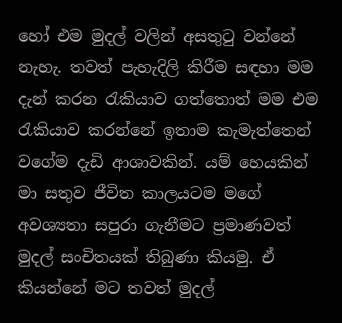හෝ එම මුදල් වලින් අසතුටු වන්නේ නැහැ. තවත් පැහැදිලි කිරීම සඳහා මම දැන් කරන රැකියාව ගත්තොත් මම එම රැකියාව කරන්නේ ඉතාම කැමැත්තෙන් වගේම දැඩි ආශාවකින්. යම් හෙයකින් මා සතුව ජීවිත කාලයටම මගේ අවශ්‍යතා සපුරා ගැනීමට ප්‍රමාණවත් මුදල් සංචිතයක් තිබුණා කියමු. ඒ කියන්නේ මට තවත් මුදල්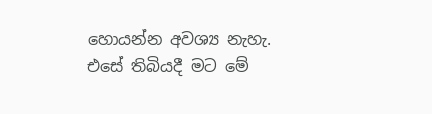හොයන්න අවශ්‍ය නැහැ. එසේ තිබියදී මට මේ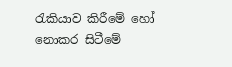රැකියාව කිරීමේ හෝ නොකර සිටීමේ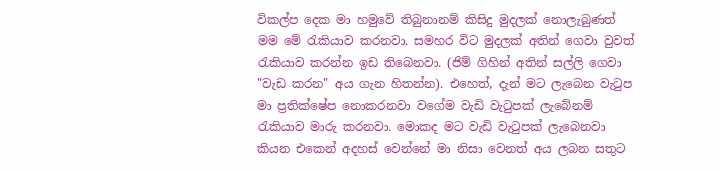විකල්ප දෙක මා හමුවේ තිබුනානම් කිසිදු මුදලක් නොලැබුණත් මම මේ රැකියාව කරනවා. සමහර විට මුදලක් අතින් ගෙවා වුවත් රැකියාව කරන්න ඉඩ තිබෙනවා. (ජිම් ගිහින් අතින් සල්ලි ගෙවා "වැඩ කරන" අය ගැන හිතන්න). එහෙත්, දැන් මට ලැබෙන වැටුප මා ප්‍රතික්ෂේප නොකරනවා වගේම වැඩි වැටුපක් ලැබේනම් රැකියාව මාරු කරනවා. මොකද මට වැඩි වැටුපක් ලැබෙනවා කියන එකෙන් අදහස් වෙන්නේ මා නිසා වෙනත් අය ලබන සතුට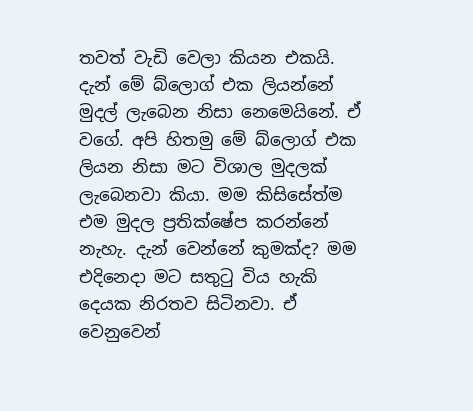තවත් වැඩි වෙලා කියන එකයි. දැන් මේ බ්ලොග් එක ලියන්නේ මුදල් ලැබෙන නිසා නෙමෙයිනේ. ඒ වගේ. අපි හිතමු මේ බ්ලොග් එක ලියන නිසා මට විශාල මුදලක් ලැබෙනවා කියා. මම කිසිසේත්ම එම මුදල ප්‍රතික්ෂේප කරන්නේ නැහැ. දැන් වෙන්නේ කුමක්ද? මම එදිනෙදා මට සතුටු විය හැකි දෙයක නිරතව සිටිනවා. ඒ වෙනුවෙන්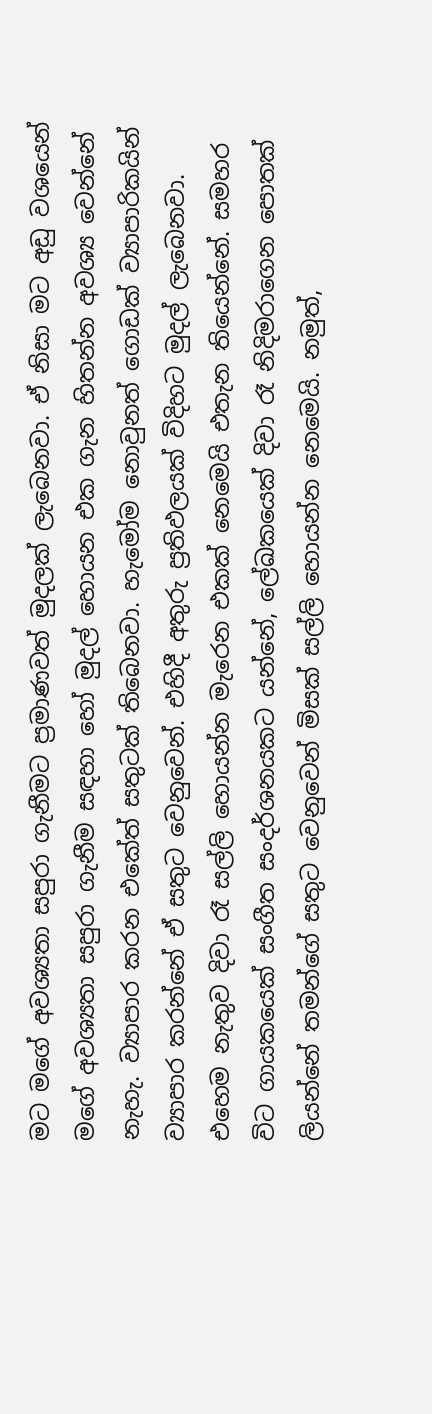මට මගේ අවශ්‍යතා සපුරා ගැනීමට ප්‍රමාණවත් මුදලක් ලැබෙනවා. ඒ නිසා මට අඩු වශයෙන් මගේ අවශ්‍යතා සපුරා ගැනීම සඳහා හෝ මුදල් හොයන එක ගැන හිතන්න අවශ්‍ය වෙන්නේ නැහැ. ව්‍යාපාර කරන එකේත් සතුටක් තිබෙනවා. හැමෝම නොවුනත් ගොඩක් ව්‍යාපාරිකයින් ව්‍යාපාර කරන්නේ ඒ සතුට වෙනුවෙන්. එහිදී අතුරු ප්‍රතිඵලයක් විදිහට මුදල් ලැබෙනවා. එහෙම නැතුව දිවා රෑ සල්ලි හොයන්න මැරෙන එකක් නෙමෙයි එතැන තියෙන්නේ. සමහර විට ගායකයෙක් සංගීත සංදර්ශනයකට යන්නේ, ලේඛකයෙක් දිවා රෑ නිදිමරාගෙන පොතක් ලියන්නේ තමන්ගේ සතුට වෙනුවෙන් මිසක් සල්ලි හොයන්න නෙමෙයි. නමුත්,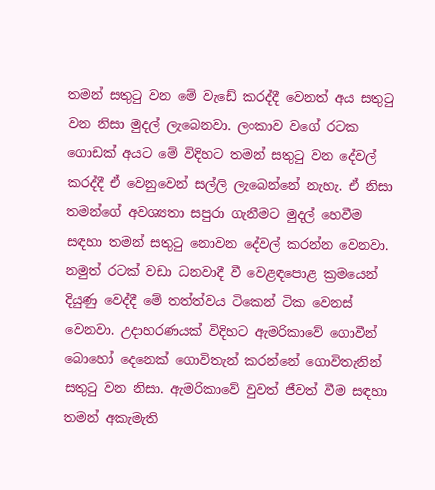තමන් සතුටු වන මේ වැඩේ කරද්දී වෙනත් අය සතුටු වන නිසා මුදල් ලැබෙනවා. ලංකාව වගේ රටක ගොඩක් අයට මේ විදිහට තමන් සතුටු වන දේවල් කරද්දී ඒ වෙනුවෙන් සල්ලි ලැබෙන්නේ නැහැ. ඒ නිසා තමන්ගේ අවශ්‍යතා සපුරා ගැනීමට මුදල් හෙවීම සඳහා තමන් සතුටු නොවන දේවල් කරන්න වෙනවා. නමුත් රටක් වඩා ධනවාදී වී වෙළඳපොළ ක්‍රමයෙන් දියුණු වෙද්දී මේ තත්ත්වය ටිකෙන් ටික වෙනස් වෙනවා. උදාහරණයක් විදිහට ඇමරිකාවේ ගොවීන් බොහෝ දෙනෙක් ගොවිතැන් කරන්නේ ගොවිතැනින් සතුටු වන නිසා. ඇමරිකාවේ වුවත් ජීවත් වීම සඳහා තමන් අකැමැති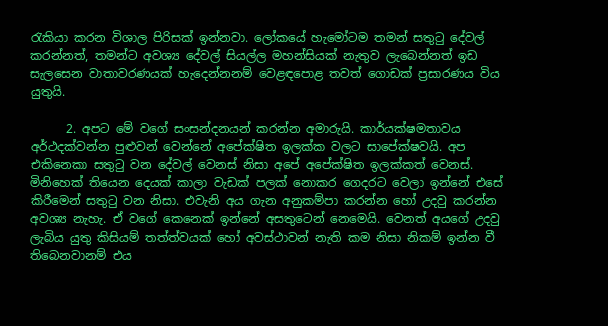රැකියා කරන විශාල පිරිසක් ඉන්නවා. ලෝකයේ හැමෝටම තමන් සතුටු දේවල් කරන්නත්, තමන්ට අවශ්‍ය දේවල් සියල්ල මහන්සියක් නැතුව ලැබෙන්නත් ඉඩ සැලසෙන වාතාවරණයක් හැදෙන්නනම් වෙළඳපොළ තවත් ගොඩක් ප්‍රසාරණය විය යුතුයි.

      2. අපට මේ වගේ සංසන්දනයන් කරන්න අමාරුයි. කාර්යක්ෂමතාවය අර්ථදක්වන්න පුළුවන් වෙන්නේ අපේක්ෂිත ඉලක්ක වලට සාපේක්ෂවයි. අප එකිනෙකා සතුටු වන දේවල් වෙනස් නිසා අපේ අපේක්ෂිත ඉලක්කත් වෙනස්. මිනිහෙක් තියෙන දෙයක් කාලා වැඩක් පලක් නොකර ගෙදරට වෙලා ඉන්නේ එසේ කිරීමෙන් සතුටු වන නිසා. එවැනි අය ගැන අනුකම්පා කරන්න හෝ උදවු කරන්න අවශ්‍ය නැහැ. ඒ වගේ කෙනෙක් ඉන්නේ අසතුටෙන් නෙමෙයි. වෙනත් අයගේ උදවු ලැබිය යුතු කිසියම් තත්ත්වයක් හෝ අවස්ථාවන් නැති කම නිසා නිකම් ඉන්න වී තිබෙනවානම් එය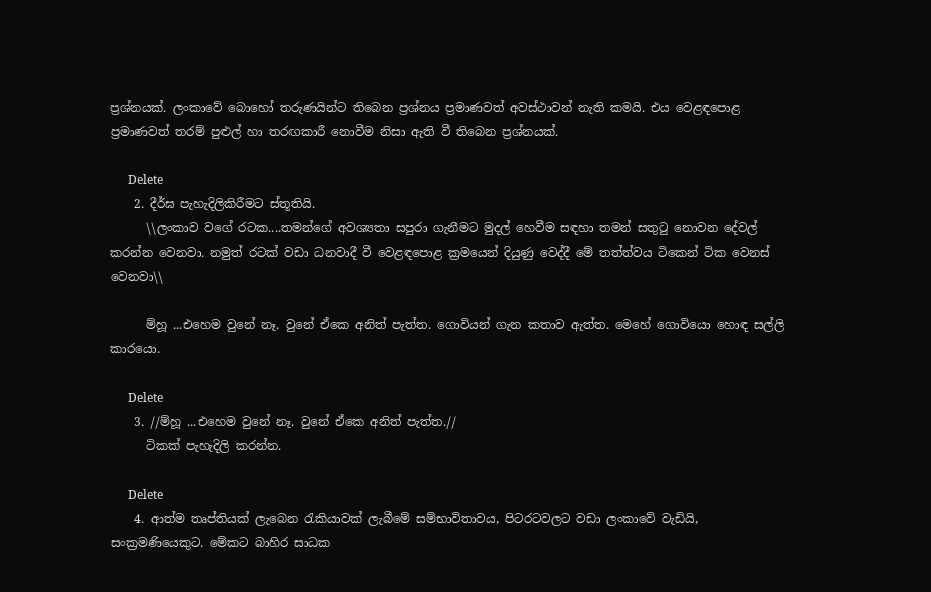ප්‍රශ්නයක්. ලංකාවේ බොහෝ තරුණයින්ට තිබෙන ප්‍රශ්නය ප්‍රමාණවත් අවස්ථාවන් නැති කමයි. එය වෙළඳපොළ ප්‍රමාණවත් තරම් පුළුල් හා තරඟකාරී නොවීම නිසා ඇති වී තිබෙන ප්‍රශ්නයක්.

      Delete
    2. දීර්ඝ පැහැදිලිකිරීමට ස්තූතියි.
      \\ලංකාව වගේ රටක....තමන්ගේ අවශ්‍යතා සපුරා ගැනීමට මුදල් හෙවීම සඳහා තමන් සතුටු නොවන දේවල් කරන්න වෙනවා. නමුත් රටක් වඩා ධනවාදී වී වෙළඳපොළ ක්‍රමයෙන් දියුණු වෙද්දී මේ තත්ත්වය ටිකෙන් ටික වෙනස් වෙනවා\\

      ම්හූ ...එහෙම වුනේ නෑ. වුනේ ඒකෙ අනිත් පැත්ත. ගොවියන් ගැන කතාව ඇත්ත. මෙහේ ගොවියො හොඳ සල්ලි කාරයො.

      Delete
    3. //ම්හූ ...එහෙම වුනේ නෑ. වුනේ ඒකෙ අනිත් පැත්ත.//
      ටිකක් පැහැදිලි කරන්න.

      Delete
    4. ආත්ම තෘප්තියක් ලැබෙන රැකියාවක් ලැබීමේ සම්භාවිතාවය, පිටරටවලට වඩා ලංකාවේ වැඩියි, සංක්‍රමණියෙකුට. මේකට බාහිර සාධක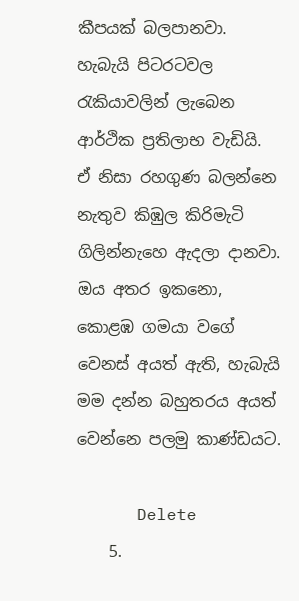කීපයක් බලපානවා. හැබැයි පිටරටවල රැකියාවලින් ලැබෙන ආර්ථික ප්‍රතිලාභ වැඩියි. ඒ නිසා රහගුණ බලන්නෙ නැතුව කිඹුල කිරිමැටි ගිලින්නැහෙ ඇදලා දානවා. ඔය අතර ඉකනො, කොළඹ ගමයා වගේ වෙනස් අයත් ඇති, හැබැයි මම දන්න බහුතරය අයත් වෙන්නෙ පලමු කාණ්ඩයට.

      Delete
    5.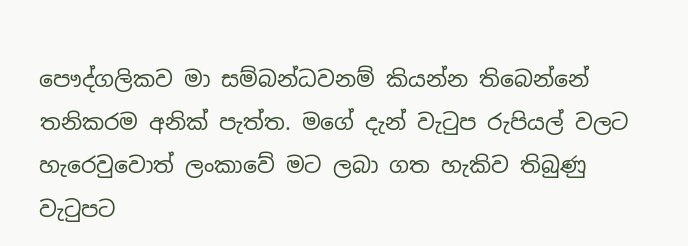පෞද්ගලිකව මා සම්බන්ධවනම් කියන්න තිබෙන්නේ තනිකරම අනික් පැත්ත. මගේ දැන් වැටුප රුපියල් වලට හැරෙවුවොත් ලංකාවේ මට ලබා ගත හැකිව තිබුණු වැටුපට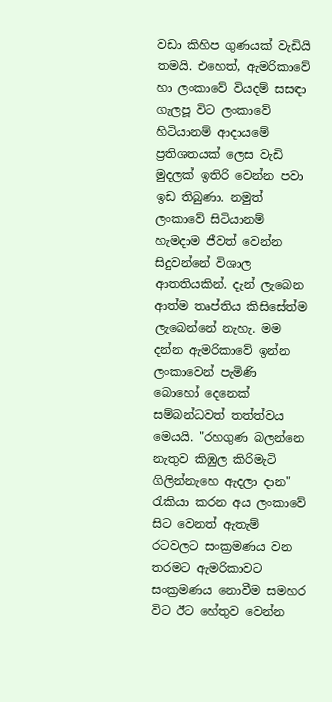වඩා කිහිප ගුණයක් වැඩියි තමයි. එහෙත්, ඇමරිකාවේ හා ලංකාවේ වියදම් සසඳා ගැලපූ විට ලංකාවේ හිටියානම් ආදායමේ ප්‍රතිශතයක් ලෙස වැඩි මුදලක් ඉතිරි වෙන්න පවා ඉඩ තිබුණා. නමුත් ලංකාවේ සිටියානම් හැමදාම ජීවත් වෙන්න සිදුවන්නේ විශාල ආතතියකින්. දැන් ලැබෙන ආත්ම තෘප්තිය කිසිසේත්ම ලැබෙන්නේ නැහැ. මම දන්න ඇමරිකාවේ ඉන්න ලංකාවෙන් පැමිණි බොහෝ දෙනෙක් සම්බන්ධවත් තත්ත්වය මෙයයි. "රහගුණ බලන්නෙ නැතුව කිඹුල කිරිමැටි ගිලින්නැහෙ ඇදලා දාන" රැකියා කරන අය ලංකාවේ සිට වෙනත් ඇතැම් රටවලට සංක්‍රමණය වන තරමට ඇමරිකාවට සංක්‍රමණය නොවීම සමහර විට ඊට හේතුව වෙන්න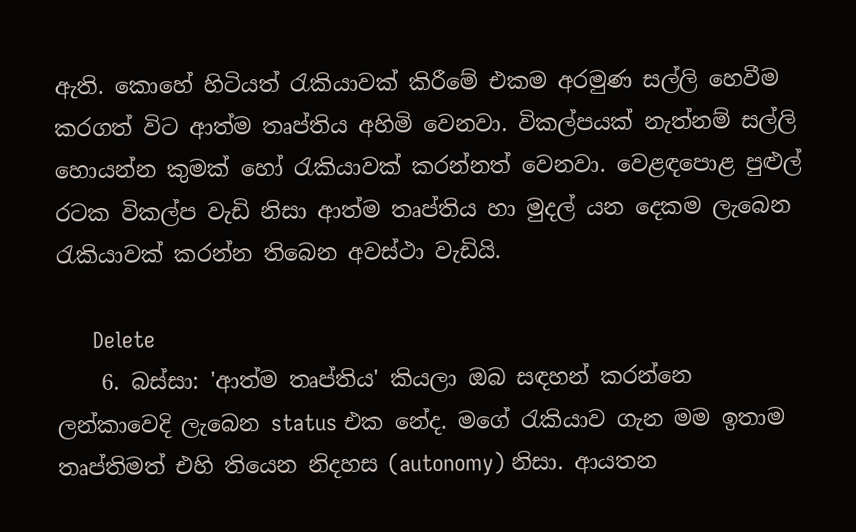ඇති. කොහේ හිටියත් රැකියාවක් කිරීමේ එකම අරමුණ සල්ලි හෙවීම කරගත් විට ආත්ම තෘප්තිය අහිමි වෙනවා. විකල්පයක් නැත්නම් සල්ලි හොයන්න කුමක් හෝ රැකියාවක් කරන්නත් වෙනවා. වෙළඳපොළ පුළුල් රටක විකල්ප වැඩි නිසා ආත්ම තෘප්තිය හා මුදල් යන දෙකම ලැබෙන රැකියාවක් කරන්න තිබෙන අවස්ථා වැඩියි.

      Delete
    6. බස්සා: 'ආත්ම තෘප්තිය' කියලා ඔබ සඳහන් කරන්නෙ ලන්කාවෙදි ලැබෙන status එක නේද. මගේ රැකියාව ගැන මම ඉතාම තෘප්තිමත් එහි තියෙන නිදහස (autonomy) නිසා. ආයතන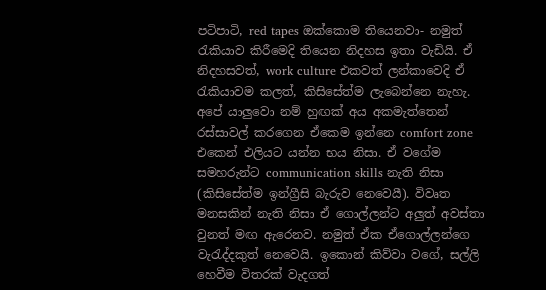පටිපාටි, red tapes ඔක්කොම තියෙනවා- නමුත් රැකියාව කිරීමෙදි තියෙන නිදහස ඉතා වැඩියි. ඒ නිදහසවත්, work culture එකවත් ලන්කාවෙදි ඒ රැකියාවම කලත්, කිසිසේත්ම ලැබෙන්නෙ නැහැ. අපේ යාලුවො නම් හුඟක් අය අකමැත්තෙන් රස්සාවල් කරගෙන ඒකෙම ඉන්නෙ comfort zone එකෙන් එලියට යන්න භය නිසා. ඒ වගේම සමහරුන්ට communication skills නැති නිසා (කිසිසේත්ම ඉන්ග්‍රීසි බැරුව නෙවෙයී). විවෘත මනසකින් නැති නිසා ඒ ගොල්ලන්ට අලුත් අවස්තා වුනත් මඟ ඇරෙනව. නමුත් ඒක ඒගොල්ලන්ගෙ වැරැද්දකුත් නෙවෙයි. ඉකොන් කිව්වා වගේ, සල්ලි හෙවීම විතරක් වැදගත්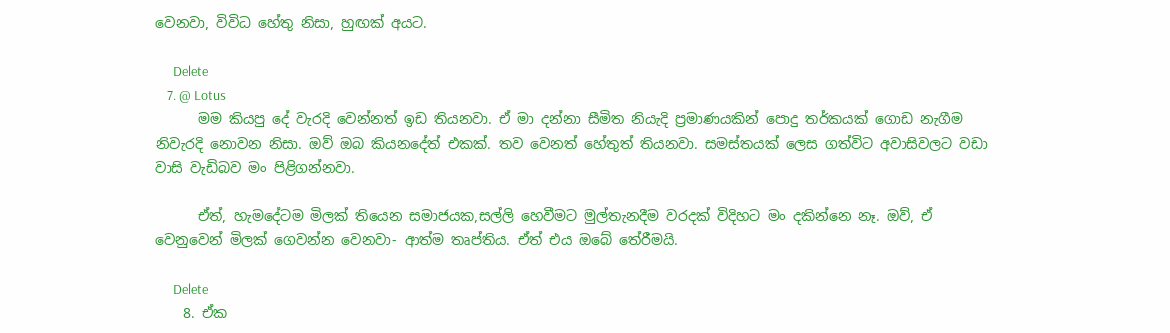වෙනවා, විවිධ හේතු නිසා, හුඟක් අයට.

      Delete
    7. @ Lotus
      මම කියපු දේ වැරදි වෙන්නත් ඉඩ තියනවා. ඒ මා දන්නා සීමිත නියැදි ප්‍රමාණයකින් පොදු තර්කයක් ගොඩ නැගීම නිවැරදි නොවන නිසා. ඔව් ඔබ කියනදේත් එකක්. තව වෙනත් හේතුත් තියනවා. සමස්තයක් ලෙස ගත්විට අවාසිවලට වඩා වාසි වැඩිබව මං පිළිගන්නවා.

      ඒත්, හැමදේටම මිලක් තියෙන සමාජයක,සල්ලි හෙවීමට මුල්තැනදීම වරදක් විදිහට මං දකින්නෙ නෑ. ඔව්, ඒ වෙනුවෙන් මිලක් ගෙවන්න වෙනවා- ආත්ම තෘප්තිය. ඒත් එය ඔබේ තේරීමයි.

      Delete
    8. ඒක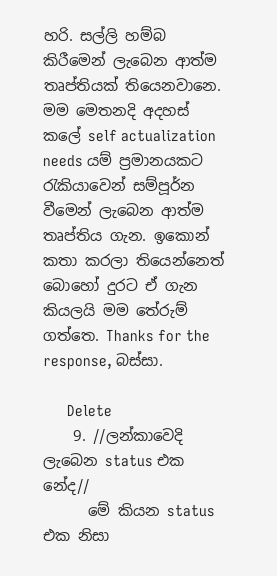හරි. සල්ලි හම්බ කිරීමෙන් ලැබෙන ආත්ම තෘප්තියක් තියෙනවානෙ. මම මෙතනදි අදහස් කලේ self actualization needs යම් ප්‍රමානයකට රැකියාවෙන් සම්පූර්න වීමෙන් ලැබෙන ආත්ම තෘප්තිය ගැන. ඉකොන් කතා කරලා තියෙන්නෙත් බොහෝ දුරට ඒ ගැන කියලයි මම තේරුම් ගත්තෙ. Thanks for the response, බස්සා.

      Delete
    9. //ලන්කාවෙදි ලැබෙන status එක නේද//
      මේ කියන status එක නිසා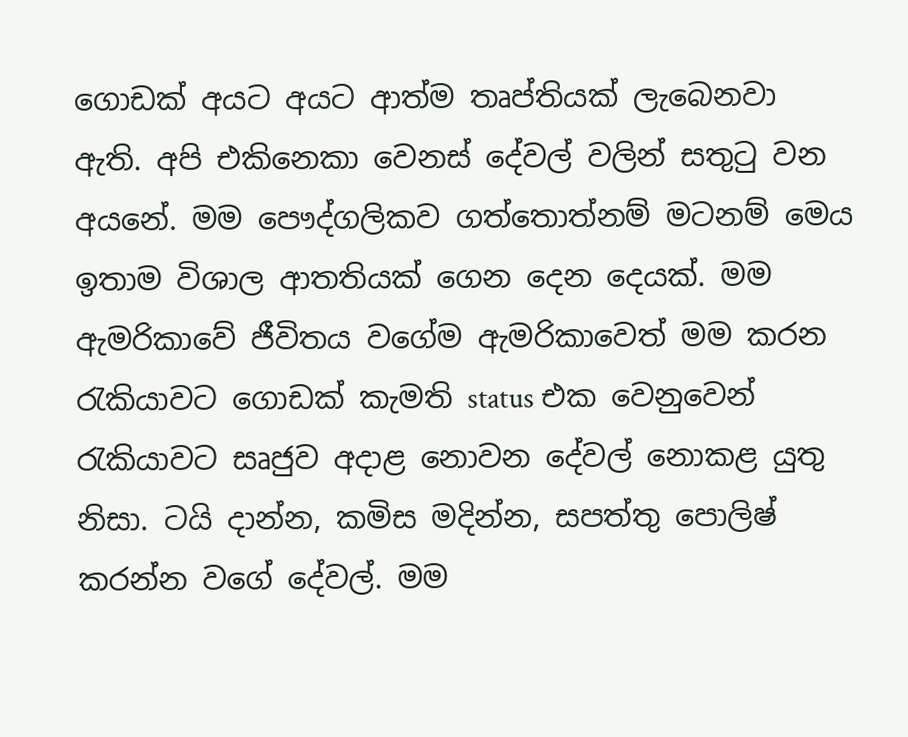ගොඩක් අයට අයට ආත්ම තෘප්තියක් ලැබෙනවා ඇති. අපි එකිනෙකා වෙනස් දේවල් වලින් සතුටු වන අයනේ. මම පෞද්ගලිකව ගත්තොත්නම් මටනම් මෙය ඉතාම විශාල ආතතියක් ගෙන දෙන දෙයක්. මම ඇමරිකාවේ ජීවිතය වගේම ඇමරිකාවෙත් මම කරන රැකියාවට ගොඩක් කැමති status එක වෙනුවෙන් රැකියාවට සෘජුව අදාළ නොවන දේවල් නොකළ යුතු නිසා. ටයි දාන්න, කමිස මදින්න, සපත්තු පොලිෂ් කරන්න වගේ දේවල්. මම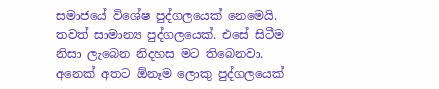සමාජයේ විශේෂ පුද්ගලයෙක් නෙමෙයි. තවත් සාමාන්‍ය පුද්ගලයෙක්. එසේ සිටීම නිසා ලැබෙන නිදහස මට තිබෙනවා. අනෙක් අතට ඕනෑම ලොකු පුද්ගලයෙක්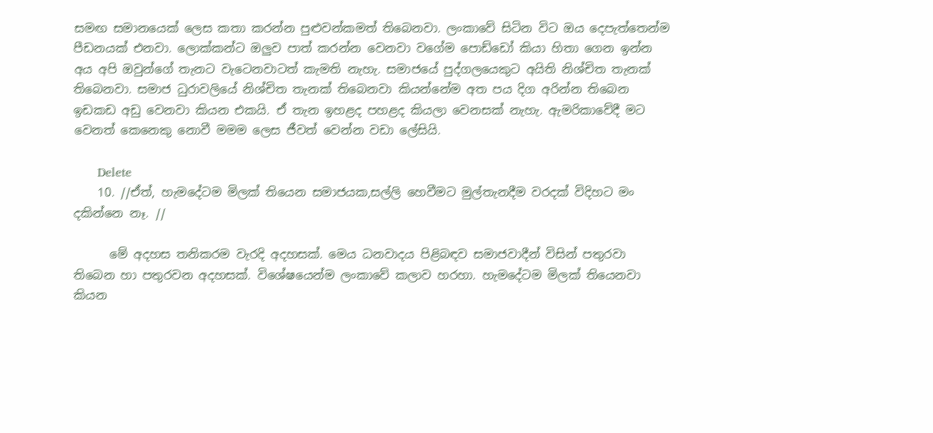සමඟ සමානයෙක් ලෙස කතා කරන්න පුළුවන්කමත් තිබෙනවා. ලංකාවේ සිටින විට ඔය දෙපැත්තෙන්ම පීඩනයක් එනවා. ලොක්කන්ට ඔලුව පාත් කරන්න වෙනවා වගේම පොඩ්ඩෝ කියා හිතා ගෙන ඉන්න අය අපි ඔවුන්ගේ තැනට වැටෙනවාටත් කැමති නැහැ. සමාජයේ පුද්ගලයෙකුට අයිති නිශ්චිත තැනක් තිබෙනවා. සමාජ ධුරාවලියේ නිශ්චිත තැනක් තිබෙනවා කියන්නේම අත පය දිග අරින්න තිබෙන ඉඩකඩ අඩු වෙනවා කියන එකයි. ඒ තැන ඉහළද පහළද කියලා වෙනසක් නැහැ. ඇමරිකාවේදී මට වෙනත් කෙනෙකු නොවී මමම ලෙස ජීවත් වෙන්න වඩා ලේසියි.

      Delete
    10. //ඒත්, හැමදේටම මිලක් තියෙන සමාජයක,සල්ලි හෙවීමට මුල්තැනදීම වරදක් විදිහට මං දකින්නෙ නෑ. //

      මේ අදහස තනිකරම වැරදි අදහසක්. මෙය ධනවාදය පිළිබඳව සමාජවාදීන් විසින් පතුරවා තිබෙන හා පතුරවන අදහසක්. විශේෂයෙන්ම ලංකාවේ කලාව හරහා. හැමදේටම මිලක් තියෙනවා කියන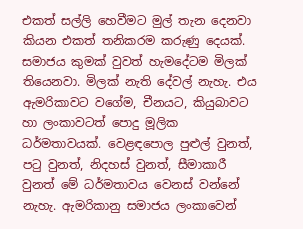එකත් සල්ලි හෙවීමට මුල් තැන දෙනවා කියන එකත් තනිකරම කරුණු දෙයක්. සමාජය කුමක් වුවත් හැමදේටම මිලක් තියෙනවා. මිලක් නැති දේවල් නැහැ. එය ඇමරිකාවට වගේම, චීනයට, කියුබාවට හා ලංකාවටත් පොදු මූලික ධර්මතාවයක්. වෙළඳපොල පුළුල් වුනත්, පටු වුනත්, නිදහස් වුනත්, සීමාකාරී වුනත් මේ ධර්මතාවය වෙනස් වන්නේ නැහැ. ඇමරිකානු සමාජය ලංකාවෙන්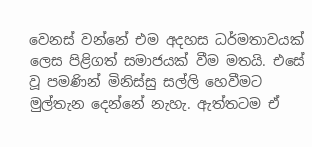වෙනස් වන්නේ එම අදහස ධර්මතාවයක් ලෙස පිළිගත් සමාජයක් වීම මතයි. එසේ වූ පමණින් මිනිස්සු සල්ලි හෙවීමට මුල්තැන දෙන්නේ නැහැ. ඇත්තටම ඒ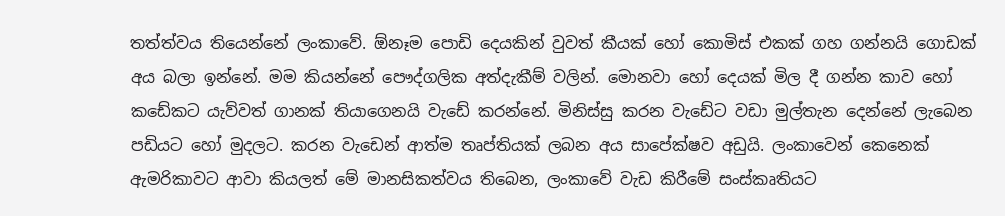තත්ත්වය තියෙන්නේ ලංකාවේ. ඕනෑම පොඩි දෙයකින් වුවත් කීයක් හෝ කොමිස් එකක් ගහ ගන්නයි ගොඩක් අය බලා ඉන්නේ. මම කියන්නේ පෞද්ගලික අත්දැකීම් වලින්. මොනවා හෝ දෙයක් මිල දී ගන්න කාව හෝ කඩේකට යැව්වත් ගානක් තියාගෙනයි වැඩේ කරන්නේ. මිනිස්සු කරන වැඩේට වඩා මුල්තැන දෙන්නේ ලැබෙන පඩියට හෝ මුදලට. කරන වැඩෙන් ආත්ම තෘප්තියක් ලබන අය සාපේක්ෂව අඩුයි. ලංකාවෙන් කෙනෙක් ඇමරිකාවට ආවා කියලත් මේ මානසිකත්වය තිබෙන, ලංකාවේ වැඩ කිරීමේ සංස්කෘතියට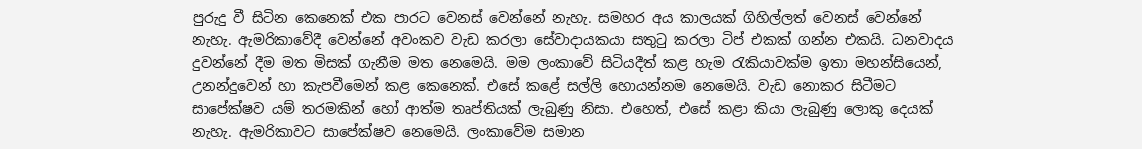පුරුදු වී සිටින කෙනෙක් එක පාරට වෙනස් වෙන්නේ නැහැ. සමහර අය කාලයක් ගිහිල්ලත් වෙනස් වෙන්නේ නැහැ. ඇමරිකාවේදී වෙන්නේ අවංකව වැඩ කරලා සේවාදායකයා සතුටු කරලා ටිප් එකක් ගන්න එකයි. ධනවාදය දුවන්නේ දීම මත මිසක් ගැනීම මත නෙමෙයි. මම ලංකාවේ සිටියදීත් කළ හැම රැකියාවක්ම ඉතා මහන්සියෙන්, උනන්දුවෙන් හා කැපවීමෙන් කළ කෙනෙක්. එසේ කළේ සල්ලි හොයන්නම නෙමෙයි. වැඩ නොකර සිටීමට සාපේක්ෂව යම් තරමකින් හෝ ආත්ම තෘප්තියක් ලැබුණු නිසා. එහෙත්, එසේ කළා කියා ලැබුණු ලොකු දෙයක් නැහැ. ඇමරිකාවට සාපේක්ෂව නෙමෙයි. ලංකාවේම සමාන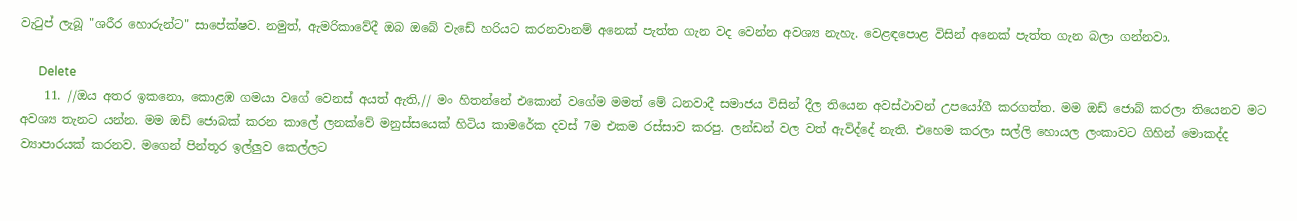වැටුප් ලැබූ "ශරීර හොරුන්ට" සාපේක්ෂව. නමුත්, ඇමරිකාවේදී ඔබ ඔබේ වැඩේ හරියට කරනවානම් අනෙක් පැත්ත ගැන වද වෙන්න අවශ්‍ය නැහැ. වෙළඳපොළ විසින් අනෙක් පැත්ත ගැන බලා ගන්නවා.

      Delete
    11. //ඔය අතර ඉකනො, කොළඹ ගමයා වගේ වෙනස් අයත් ඇති,// මං හිතන්නේ එකොන් වගේම මමත් මේ ධනවාදී සමාජය විසින් දීල තියෙන අවස්ථාවන් උපයෝගී කරගත්ත. මම ඔඩ් ජොබ් කරලා තියෙනව මට අවශ්‍ය තැනට යන්න. මම ඔඩ් ජොබක් කරන කාලේ ලනක්වේ මනුස්සයෙක් හිටිය කාමරේක දවස් 7ම එකම රස්සාව කරපු. ලන්ඩන් වල වත් ඇවිද්දේ නැති. එහෙම කරලා සල්ලි හොයල ලංකාවට ගිහින් මොකද්ද ව්‍යාපාරයක් කරනව. මගෙන් පින්තූර ඉල්ලුව කෙල්ලට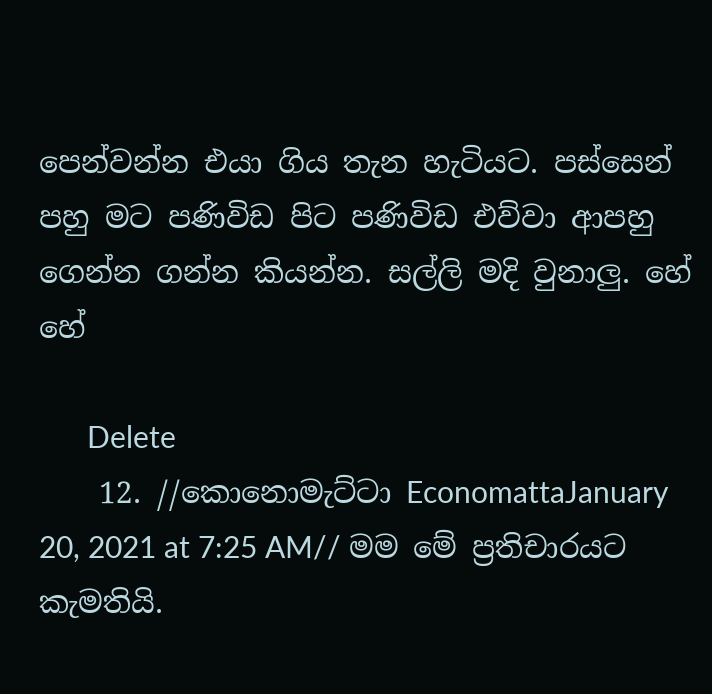පෙන්වන්න එයා ගිය තැන හැටියට. පස්සෙන් පහු මට පණිවිඩ පිට පණිවිඩ එව්වා ආපහු ගෙන්න ගන්න කියන්න. සල්ලි මදි වුනාලු. හේ හේ

      Delete
    12. //කොනොමැට්ටා EconomattaJanuary 20, 2021 at 7:25 AM// මම මේ ප්‍රතිචාරයට කැමතියි.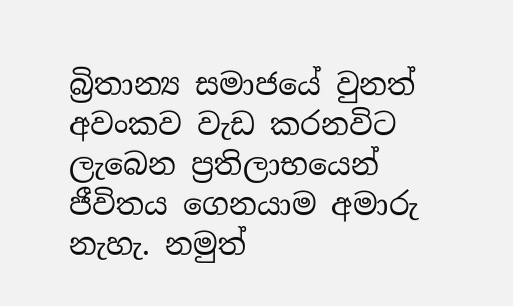බ්‍රිතාන්‍ය සමාජයේ වුනත් අවංකව වැඩ කරනවිට ලැබෙන ප්‍රතිලාභයෙන් ජීවිතය ගෙනයාම අමාරු නැහැ. නමුත්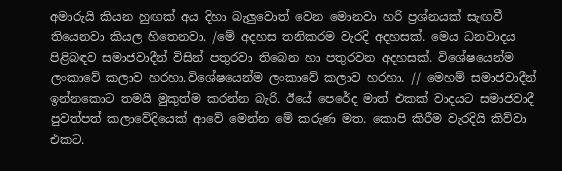අමාරුයි කියන හුඟක් අය දිහා බැලුවොත් වෙන මොනවා හරි ප්‍රශ්නයක් සැඟවී තියෙනවා කියල හිතෙනවා. /මේ අදහස තනිකරම වැරදි අදහසක්. මෙය ධනවාදය පිළිබඳව සමාජවාදීන් විසින් පතුරවා තිබෙන හා පතුරවන අදහසක්. විශේෂයෙන්ම ලංකාවේ කලාව හරහා.විශේෂයෙන්ම ලංකාවේ කලාව හරහා. // මෙහම් සමාජවාදීන් ඉන්නකොට තමයි මුකුත්ම කරන්න බැරි. ඊයේ පෙරේද මාත් එකක් වාදයට සමාජවාදී පුවත්පත් කලාවේදියෙක් ආවේ මෙන්න මේ කරුණ මත. කොපි කිරීම වැරදියි කිව්වා එකට.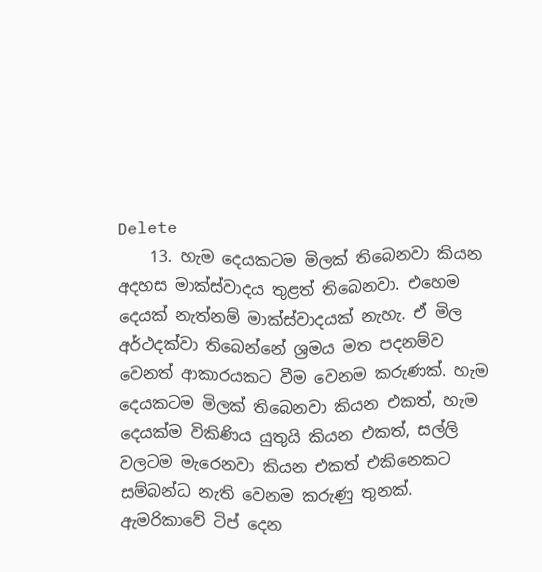Delete
    13. හැම දෙයකටම මිලක් තිබෙනවා කියන අදහස මාක්ස්වාදය තුළත් තිබෙනවා. එහෙම දෙයක් නැත්නම් මාක්ස්වාදයක් නැහැ. ඒ මිල අර්ථදක්වා තිබෙන්නේ ශ්‍රමය මත පදනම්ව වෙනත් ආකාරයකට වීම වෙනම කරුණක්. හැම දෙයකටම මිලක් තිබෙනවා කියන එකත්, හැම දෙයක්ම විකිණිය යුතුයි කියන එකත්, සල්ලි වලටම මැරෙනවා කියන එකත් එකිනෙකට සම්බන්ධ නැති වෙනම කරුණු තුනක්. ඇමරිකාවේ ටිප් දෙන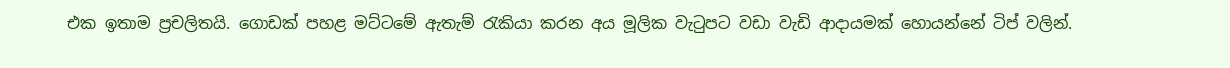එක ඉතාම ප්‍රචලිතයි. ගොඩක් පහළ මට්ටමේ ඇතැම් රැකියා කරන අය මූලික වැටුපට වඩා වැඩි ආදායමක් හොයන්නේ ටිප් වලින්.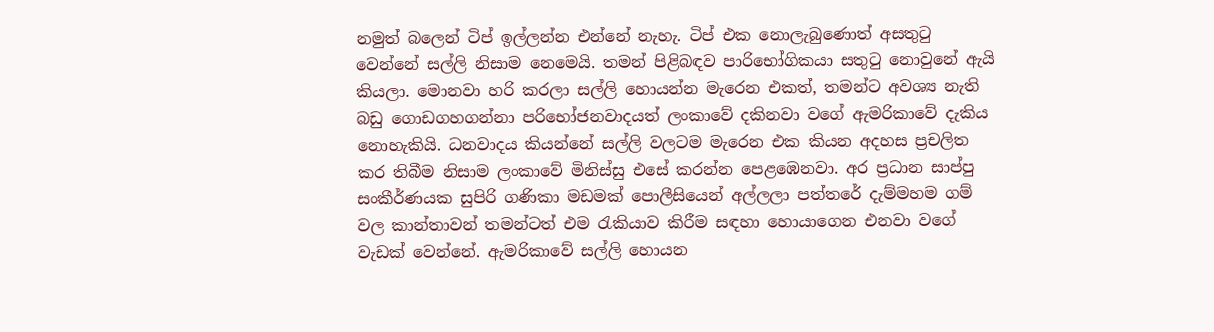නමුත් බලෙන් ටිප් ඉල්ලන්න එන්නේ නැහැ. ටිප් එක නොලැබුණොත් අසතුටු වෙන්නේ සල්ලි නිසාම නෙමෙයි. තමන් පිළිබඳව පාරිභෝගිකයා සතුටු නොවුනේ ඇයි කියලා. මොනවා හරි කරලා සල්ලි හොයන්න මැරෙන එකත්, තමන්ට අවශ්‍ය නැති බඩු ගොඩගහගන්නා පරිභෝජනවාදයත් ලංකාවේ දකිනවා වගේ ඇමරිකාවේ දැකිය නොහැකියි. ධනවාදය කියන්නේ සල්ලි වලටම මැරෙන එක කියන අදහස ප්‍රචලිත කර තිබීම නිසාම ලංකාවේ මිනිස්සු එසේ කරන්න පෙළඹෙනවා. අර ප්‍රධාන සාප්පු සංකීර්ණයක සුපිරි ගණිකා මඩමක් පොලීසියෙන් අල්ලලා පත්තරේ දැම්මහම ගම් වල කාන්තාවන් තමන්ටත් එම රැකියාව කිරීම සඳහා හොයාගෙන එනවා වගේ වැඩක් වෙන්නේ. ඇමරිකාවේ සල්ලි හොයන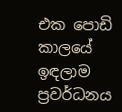එක පොඩි කාලයේ ඉඳලාම ප්‍රවර්ධනය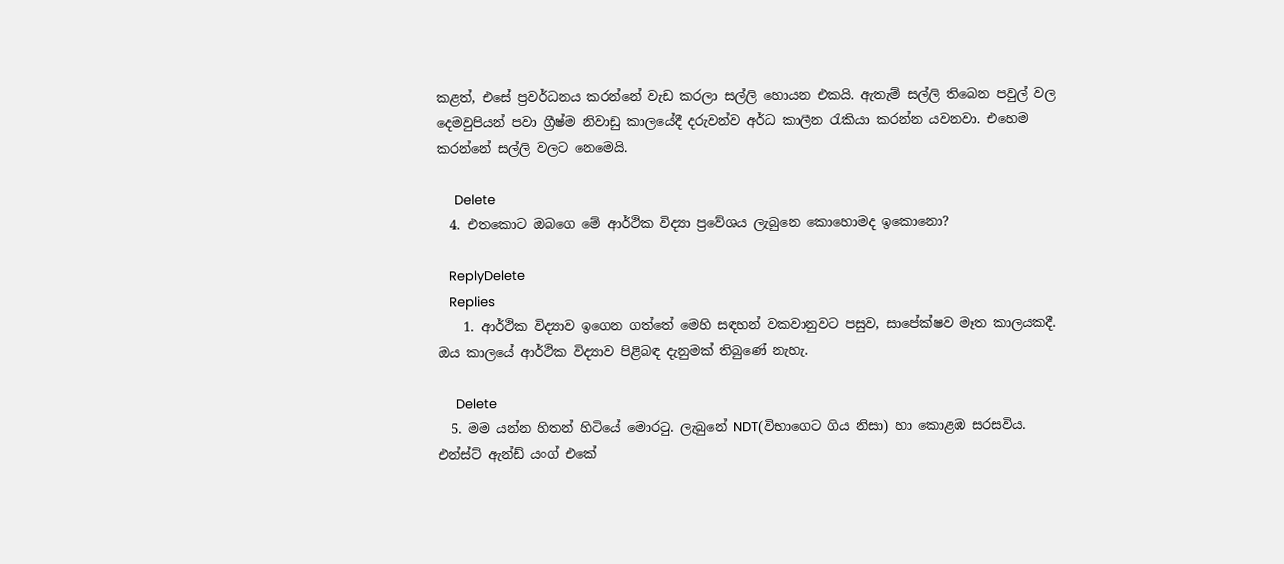කළත්, එසේ ප්‍රවර්ධනය කරන්නේ වැඩ කරලා සල්ලි හොයන එකයි. ඇතැම් සල්ලි තිබෙන පවුල් වල දෙමවුපියන් පවා ග්‍රීෂ්ම නිවාඩු කාලයේදී දරුවන්ව අර්ධ කාලීන රැකියා කරන්න යවනවා. එහෙම කරන්නේ සල්ලි වලට නෙමෙයි.

      Delete
  4. එතකොට ඔබගෙ මේ ආර්ථික විද්‍යා ප්‍රවේශය ලැබුනෙ කොහොමද ඉකොනො?

    ReplyDelete
    Replies
    1. ආර්ථික විද්‍යාව ඉගෙන ගත්තේ මෙහි සඳහන් වකවානුවට පසුව, සාපේක්ෂව මෑත කාලයකදී. ඔය කාලයේ ආර්ථික විද්‍යාව පිළිබඳ දැනුමක් තිබුණේ නැහැ.

      Delete
  5. මම යන්න හිතන් හිටියේ මොරටු. ලැබුනේ NDT(විභාගෙට ගිය නිසා) හා කොළඹ සරසවිය. එන්ස්ට් ඇන්ඩ් යංග් එකේ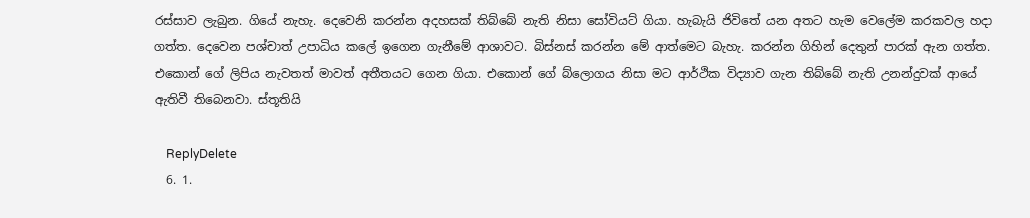රස්සාව ලැබුන. ගියේ නැහැ. දෙවෙනි කරන්න අදහසක් තිබ්බේ නැති නිසා සෝවියට් ගියා. හැබැයි ජිවිතේ යන අතට හැම වෙලේම කරකවල හදා ගත්ත. දෙවෙන පශ්චාත් උපාධිය කලේ ඉගෙන ගැනීමේ ආශාවට. බිස්නස් කරන්න මේ ආත්මෙට බැහැ. කරන්න ගිහින් දෙතුන් පාරක් ඇන ගත්ත. එකොන් ගේ ලිපිය නැවතත් මාවත් අතීතයට ගෙන ගියා. එකොන් ගේ බ්ලොගය නිසා මට ආර්ථික විද්‍යාව ගැන තිබ්බේ නැති උනන්දුවක් ආයේ ඇතිවී තිබෙනවා. ස්තූතියි

    ReplyDelete
  6. 1.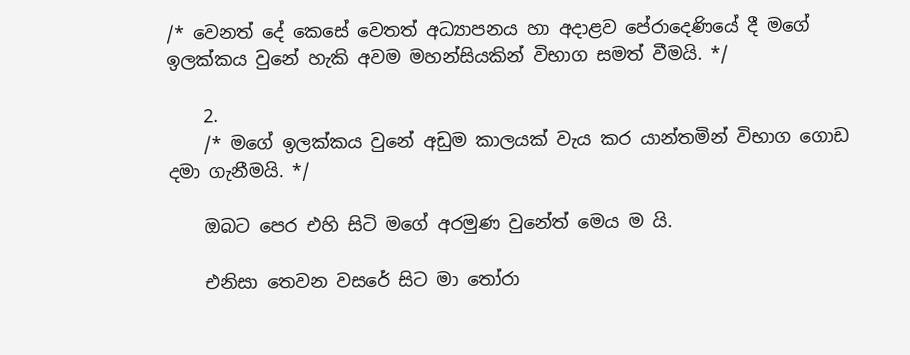/* වෙනත් දේ කෙසේ වෙතත් අධ්‍යාපනය හා අදාළව පේරාදෙණියේ දී මගේ ඉලක්කය වුනේ හැකි අවම මහන්සියකින් විභාග සමත් වීමයි. */

    2.
    /* මගේ ඉලක්කය වුනේ අඩුම කාලයක් වැය කර යාන්තමින් විභාග ගොඩ දමා ගැනීමයි. */

    ඔබට පෙර එහි සිටි මගේ අරමුණ වුනේත් මෙය ම යි.

    එනිසා තෙවන වසරේ සිට මා තෝරා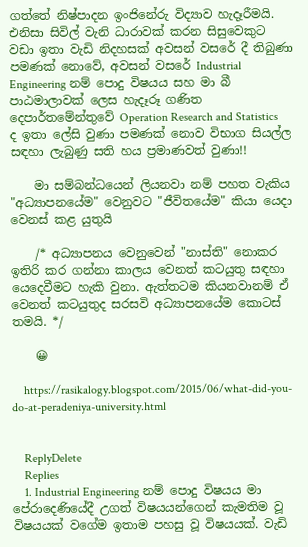ගත්තේ නිෂ්පාදන ඉංජිනේරු විද්‍යාව හැදෑරීමයි. එනිසා සිවිල් වැනි ධාරාවක් කරන සිසුවෙකුට වඩා ඉතා වැඩි නිදහසක් අවසන් වසරේ දී තිබුණා පමණක් නොවේ, අවසන් වසරේ Industrial Engineering නම් පොදු විෂයය සහ මා බී පාඨමාලාවක් ලෙස හැදෑරූ ගණිත දෙපාර්තමේන්තුවේ Operation Research and Statistics ද ඉතා ලේසි වුණා පමණක් නොව විභාග සියල්ල සඳහා ලැබුණු සති හය ප්‍රමාණවත් වුණා!!

    මා සම්බන්ධයෙන් ලියනවා නම් පහත වැකිය "අධ්‍යාපනයේම" වෙනුවට "ජීවිතයේම" කියා යෙදා වෙනස් කළ යුතුයි

    /* අධ්‍යාපනය වෙනුවෙන් "නාස්ති" නොකර ඉතිරි කර ගන්නා කාලය වෙනත් කටයුතු සඳහා යෙදෙවීමට හැකි වුනා. ඇත්තටම කියනවානම් ඒ වෙනත් කටයුතුද සරසවි අධ්‍යාපනයේම කොටස් තමයි. */

    😀

    https://rasikalogy.blogspot.com/2015/06/what-did-you-do-at-peradeniya-university.html


    ReplyDelete
    Replies
    1. Industrial Engineering නම් පොදු විෂයය මා පේරාදෙණියේදී උගත් විෂයයන්ගෙන් කැමතිම වූ විෂයයක් වගේම ඉතාම පහසු වූ විෂයයක්. වැඩි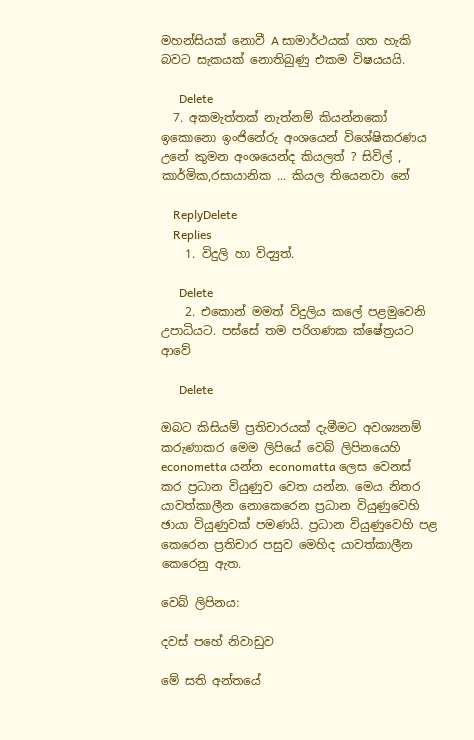මහන්සියක් නොවී A සාමාර්ථයක් ගත හැකි බවට සැකයක් නොතිබුණු එකම විෂයයයි.

      Delete
  7. අකමැත්තක් නැත්නම් කියන්නකෝ ඉකොනො ඉංජිනේරු අංශයෙන් විශේෂිකරණය උනේ කුමන අංශයෙන්ද කියලත් ? සිවිල් , කාර්මික,රසායානික ... කියල තියෙනවා නේ

    ReplyDelete
    Replies
    1. විදුලි හා විද්‍යුත්.

      Delete
    2. එකොන් මමත් විදුලිය කලේ පළමුවෙනි උපාධියට. පස්සේ තම පරිගණක ක්ෂේත්‍රයට ආවේ

      Delete

ඔබට කිසියම් ප්‍රතිචාරයක් දැමීමට අවශ්‍යනම් කරුණාකර මෙම ලිපියේ වෙබ් ලිපිනයෙහි econometta යන්න economatta ලෙස වෙනස් කර ප්‍රධාන වියුණුව වෙත යන්න. මෙය නිතර යාවත්කාලීන නොකෙරෙන ප්‍රධාන වියුණුවෙහි ඡායා වියුණුවක් පමණයි. ප්‍රධාන වියුණුවෙහි පළ කෙරෙන ප්‍රතිචාර පසුව මෙහිද යාවත්කාලීන කෙරෙනු ඇත.

වෙබ් ලිපිනය:

දවස් පහේ නිවාඩුව

මේ සති අන්තයේ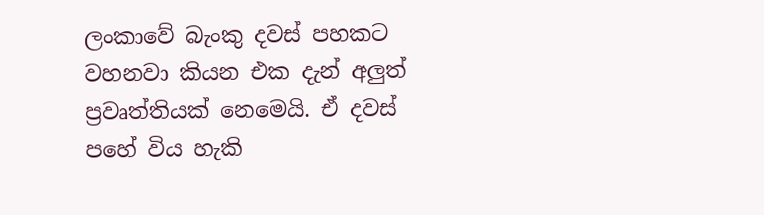ලංකාවේ බැංකු දවස් පහකට වහනවා කියන එක දැන් අලුත් ප්‍රවෘත්තියක් නෙමෙයි. ඒ දවස් පහේ විය හැකි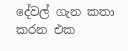දේවල් ගැන කතා කරන එක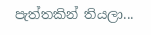පැත්තකින් තියලා...